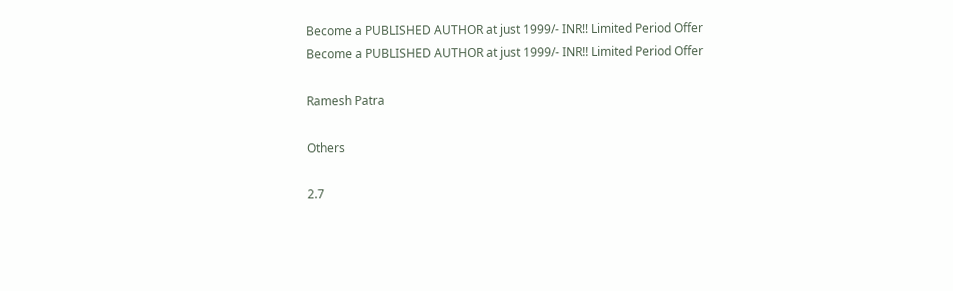Become a PUBLISHED AUTHOR at just 1999/- INR!! Limited Period Offer
Become a PUBLISHED AUTHOR at just 1999/- INR!! Limited Period Offer

Ramesh Patra

Others

2.7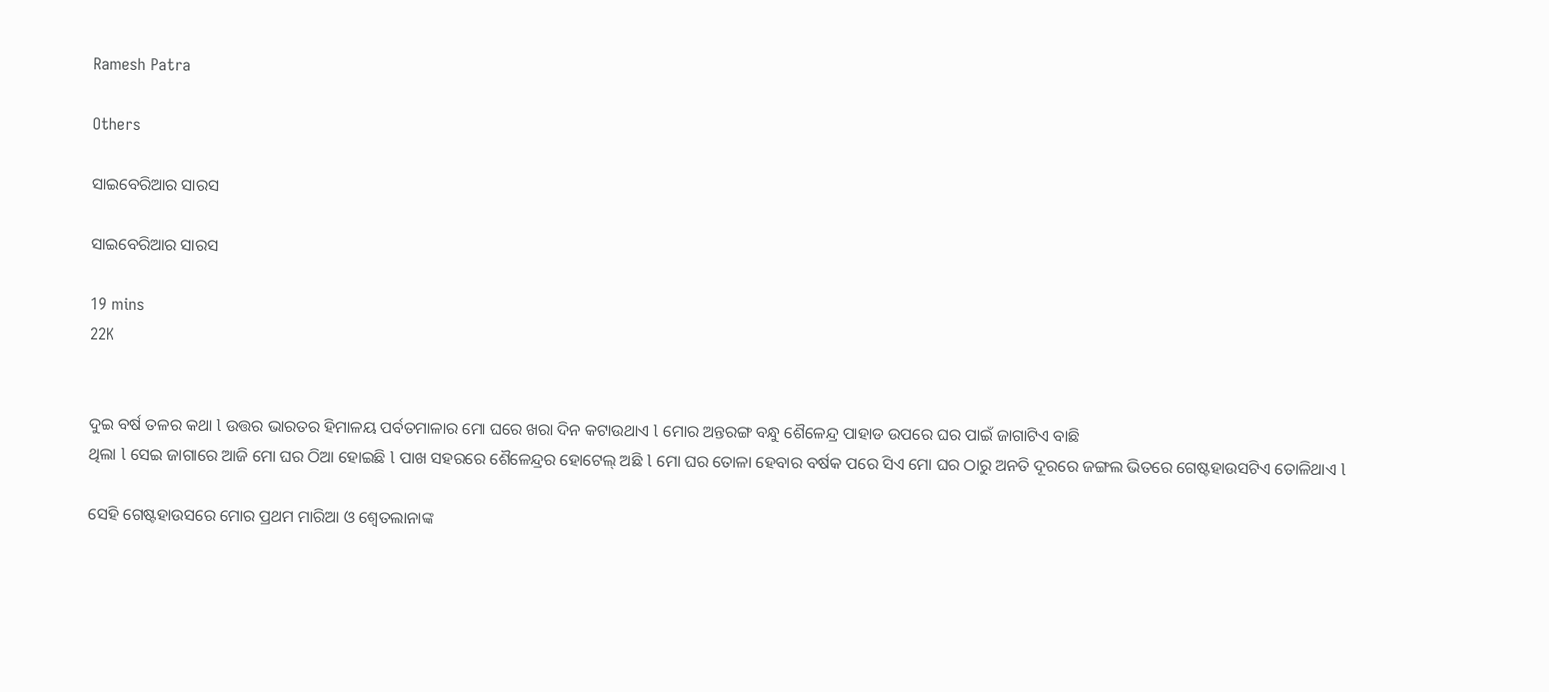Ramesh Patra

Others

ସାଇବେରିଆର ସାରସ

ସାଇବେରିଆର ସାରସ

19 mins
22K


ଦୁଇ ବର୍ଷ ତଳର କଥା l ଉତ୍ତର ଭାରତର ହିମାଳୟ ପର୍ବତମାଳାର ମୋ ଘରେ ଖରା ଦିନ କଟାଉଥାଏ l ମୋର ଅନ୍ତରଙ୍ଗ ବନ୍ଧୁ ଶୈଳେନ୍ଦ୍ର ପାହାଡ ଉପରେ ଘର ପାଇଁ ଜାଗାଟିଏ ବାଛି
ଥିଲା l ସେଇ ଜାଗାରେ ଆଜି ମୋ ଘର ଠିଆ ହୋଇଛି l ପାଖ ସହରରେ ଶୈଳେନ୍ଦ୍ରର ହୋଟେଲ୍ ଅଛି l ମୋ ଘର ତୋଳା ହେବାର ବର୍ଷକ ପରେ ସିଏ ମୋ ଘର ଠାରୁ ଅନତି ଦୂରରେ ଜଙ୍ଗଲ ଭିତରେ ଗେଷ୍ଟହାଉସଟିଏ ତୋଳିଥାଏ l

ସେହି ଗେଷ୍ଟହାଉସରେ ମୋର ପ୍ରଥମ ମାରିଆ ଓ ଶ୍ୱେତଲାନାଙ୍କ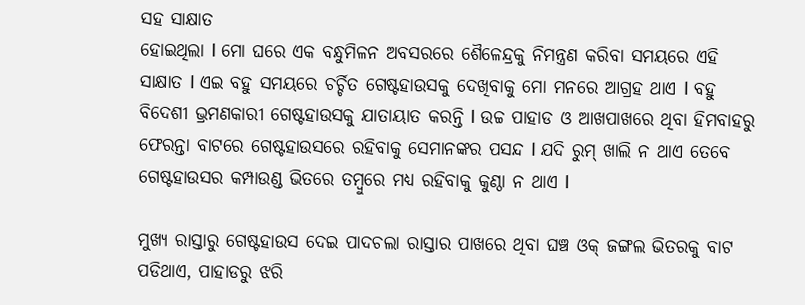ସହ ସାକ୍ଷାତ
ହୋଇଥିଲା l ମୋ ଘରେ ଏକ ବନ୍ଧୁମିଳନ ଅବସରରେ ଶୈଳେନ୍ଦ୍ରକୁ ନିମନ୍ତ୍ରଣ କରିବା ସମୟରେ ଏହି ସାକ୍ଷାତ l ଏଇ ବହୁ ସମୟରେ ଚର୍ଚ୍ଚିତ ଗେଷ୍ଟହାଉସକୁ ଦେଖିବାକୁ ମୋ ମନରେ ଆଗ୍ରହ ଥାଏ l ବହୁ ବିଦେଶୀ ଭ୍ରମଣକାରୀ ଗେଷ୍ଟହାଉସକୁ ଯାତାୟାତ କରନ୍ତି l ଉଚ୍ଚ ପାହାଡ ଓ ଆଖପାଖରେ ଥିବା ହିମବାହରୁ ଫେରନ୍ତା ବାଟରେ ଗେଷ୍ଟହାଉସରେ ରହିବାକୁ ସେମାନଙ୍କର ପସନ୍ଦ l ଯଦି ରୁମ୍ ଖାଲି ନ ଥାଏ ତେବେ ଗେଷ୍ଟହାଉସର କମ୍ପାଉଣ୍ଡ ଭିତରେ ତମ୍ବୁରେ ମଧ୍ୟ ରହିବାକୁ କୁଣ୍ଠା ନ ଥାଏ l

ମୁଖ୍ୟ ରାସ୍ତାରୁ ଗେଷ୍ଟହାଉସ ଦେଇ ପାଦଚଲା ରାସ୍ତାର ପାଖରେ ଥିବା ଘଞ୍ଚ ଓକ୍ ଜଙ୍ଗଲ ଭିତରକୁ ବାଟ ପଡିଥାଏ, ପାହାଡରୁ ଝରି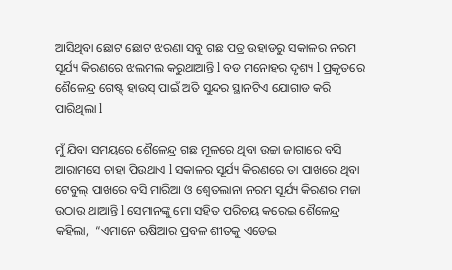ଆସିଥିବା ଛୋଟ ଛୋଟ ଝରଣା ସବୁ ଗଛ ପତ୍ର ଉହାଡରୁ ସକାଳର ନରମ ସୂର୍ଯ୍ୟ କିରଣରେ ଝଲମଲ କରୁଥାଆନ୍ତି l ବଡ ମନୋହର ଦୃଶ୍ୟ l ପ୍ରକୃତରେ ଶୈଳେନ୍ଦ୍ର ଗେଷ୍ଟ୍ ହାଉସ୍ ପାଇଁ ଅତି ସୁନ୍ଦର ସ୍ଥାନଟିଏ ଯୋଗାଡ କରି ପାରିଥିଲା l

ମୁଁ ଯିବା ସମୟରେ ଶୈଳେନ୍ଦ୍ର ଗଛ ମୂଳରେ ଥିବା ଉଚ୍ଚା ଜାଗାରେ ବସି ଆରାମସେ ଚାହା ପିଉଥାଏ l ସକାଳର ସୂର୍ଯ୍ୟ କିରଣରେ ତା ପାଖରେ ଥିବା ଟେବୁଲ୍ ପାଖରେ ବସି ମାରିଆ ଓ ଶ୍ୱେତଲାନା ନରମ ସୂର୍ଯ୍ୟ କିରଣର ମଜା ଉଠାଉ ଥାଆନ୍ତି l ସେମାନଙ୍କୁ ମୋ ସହିତ ପରିଚୟ କରେଇ ଶୈଳେନ୍ଦ୍ର କହିଲା,  “ଏମାନେ ଋଷିଆର ପ୍ରବଳ ଶୀତକୁ ଏଡେଇ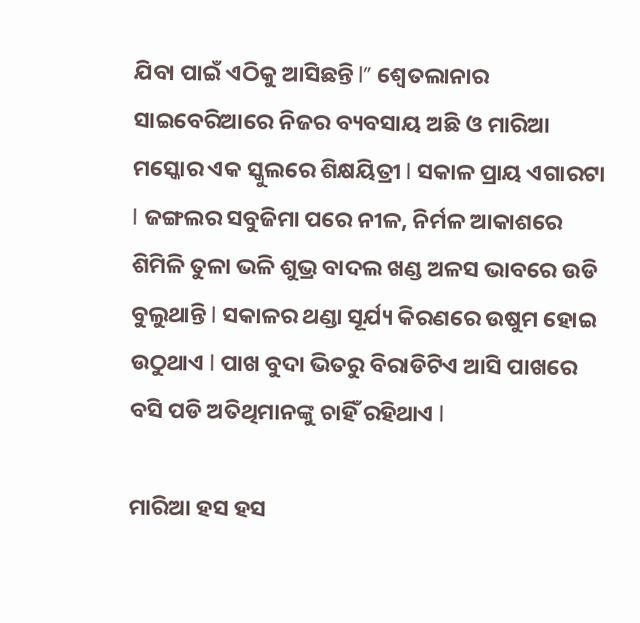ଯିବା ପାଇଁ ଏଠିକୁ ଆସିଛନ୍ତି l” ଶ୍ୱେତଲାନାର ସାଇବେରିଆରେ ନିଜର ବ୍ୟବସାୟ ଅଛି ଓ ମାରିଆ ମସ୍କୋର ଏକ ସ୍କୁଲରେ ଶିକ୍ଷୟିତ୍ରୀ l ସକାଳ ପ୍ରାୟ ଏଗାରଟା l ଜଙ୍ଗଲର ସବୁଜିମା ପରେ ନୀଳ, ନିର୍ମଳ ଆକାଶରେ ଶିମିଳି ତୁଳା ଭଳି ଶୁଭ୍ର ବାଦଲ ଖଣ୍ଡ ଅଳସ ଭାବରେ ଉଡି ବୁଲୁଥାନ୍ତି l ସକାଳର ଥଣ୍ଡା ସୂର୍ଯ୍ୟ କିରଣରେ ଉଷୁମ ହୋଇ ଉଠୁଥାଏ l ପାଖ ବୁଦା ଭିତରୁ ବିରାଡିଟିଏ ଆସି ପାଖରେ ବସି ପଡି ଅତିଥିମାନଙ୍କୁ ଚାହିଁ ରହିଥାଏ l

ମାରିଆ ହସ ହସ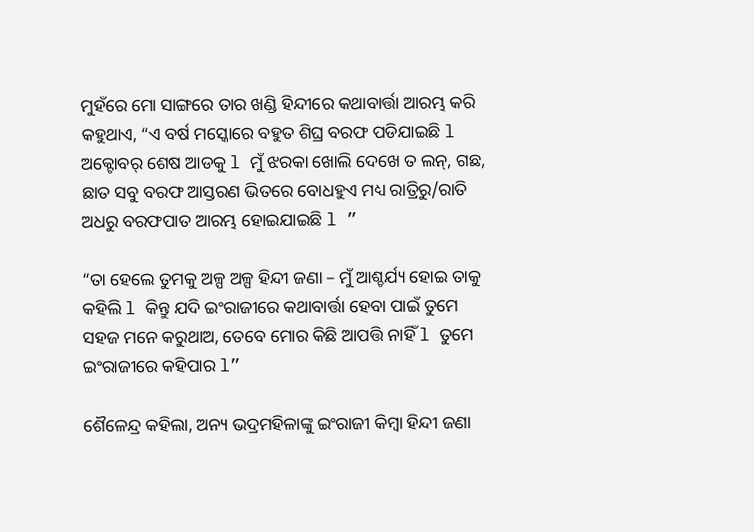ମୁହଁରେ ମୋ ସାଙ୍ଗରେ ତାର ଖଣ୍ଡି ହିନ୍ଦୀରେ କଥାବାର୍ତ୍ତା ଆରମ୍ଭ କରି କହୁଥାଏ, “ଏ ବର୍ଷ ମସ୍କୋରେ ବହୁତ ଶିଘ୍ର ବରଫ ପଡିଯାଇଛି l ଅକ୍ଟୋବର୍ ଶେଷ ଆଡକୁ l ମୁଁ ଝରକା ଖୋଲି ଦେଖେ ତ ଲନ୍, ଗଛ, ଛାତ ସବୁ ବରଫ ଆସ୍ତରଣ ଭିତରେ ବୋଧହୁଏ ମଧ୍ୟ ରାତ୍ରିରୁ/ରାତି ଅଧରୁ ବରଫପାତ ଆରମ୍ଭ ହୋଇଯାଇଛି l ”

“ତା ହେଲେ ତୁମକୁ ଅଳ୍ପ ଅଳ୍ପ ହିନ୍ଦୀ ଜଣା – ମୁଁ ଆଶ୍ଚର୍ଯ୍ୟ ହୋଇ ତାକୁ କହିଲି l କିନ୍ତୁ ଯଦି ଇଂରାଜୀରେ କଥାବାର୍ତ୍ତା ହେବା ପାଇଁ ତୁମେ ସହଜ ମନେ କରୁଥାଅ, ତେବେ ମୋର କିଛି ଆପତ୍ତି ନାହିଁ l ତୁମେ ଇଂରାଜୀରେ କହିପାର l”

ଶୈଳେନ୍ଦ୍ର କହିଲା, ଅନ୍ୟ ଭଦ୍ରମହିଳାଙ୍କୁ ଇଂରାଜୀ କିମ୍ବା ହିନ୍ଦୀ ଜଣା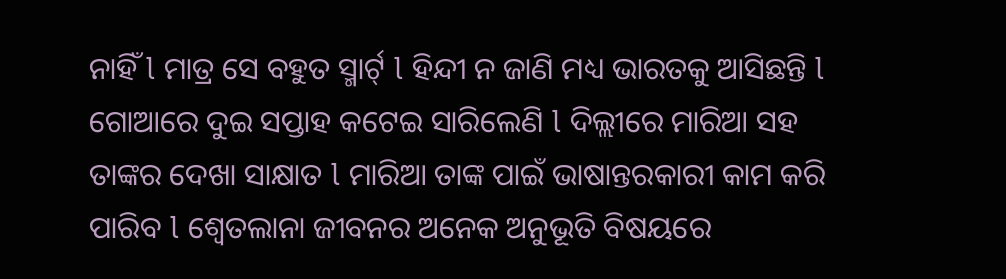ନାହିଁ l ମାତ୍ର ସେ ବହୁତ ସ୍ମାର୍ଟ୍ l ହିନ୍ଦୀ ନ ଜାଣି ମଧ୍ୟ ଭାରତକୁ ଆସିଛନ୍ତି l ଗୋଆରେ ଦୁଇ ସପ୍ତାହ କଟେଇ ସାରିଲେଣି l ଦିଲ୍ଲୀରେ ମାରିଆ ସହ ତାଙ୍କର ଦେଖା ସାକ୍ଷାତ l ମାରିଆ ତାଙ୍କ ପାଇଁ ଭାଷାନ୍ତରକାରୀ କାମ କରି ପାରିବ l ଶ୍ୱେତଲାନା ଜୀବନର ଅନେକ ଅନୁଭୂତି ବିଷୟରେ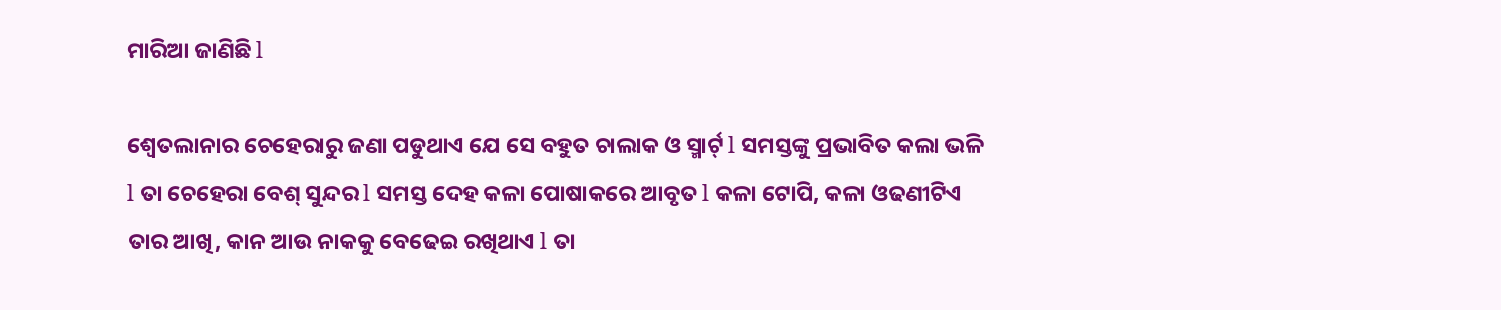ମାରିଆ ଜାଣିଛି l

ଶ୍ୱେତଲାନାର ଚେହେରାରୁ ଜଣା ପଡୁଥାଏ ଯେ ସେ ବହୁତ ଚାଲାକ ଓ ସ୍ମାର୍ଟ୍ l ସମସ୍ତଙ୍କୁ ପ୍ରଭାବିତ କଲା ଭଳି l ତା ଚେହେରା ବେଶ୍ ସୁନ୍ଦର l ସମସ୍ତ ଦେହ କଳା ପୋଷାକରେ ଆବୃତ l କଳା ଟୋପି, କଳା ଓଢଣୀଟିଏ ତାର ଆଖି, କାନ ଆଉ ନାକକୁ ବେଢେଇ ରଖିଥାଏ l ତା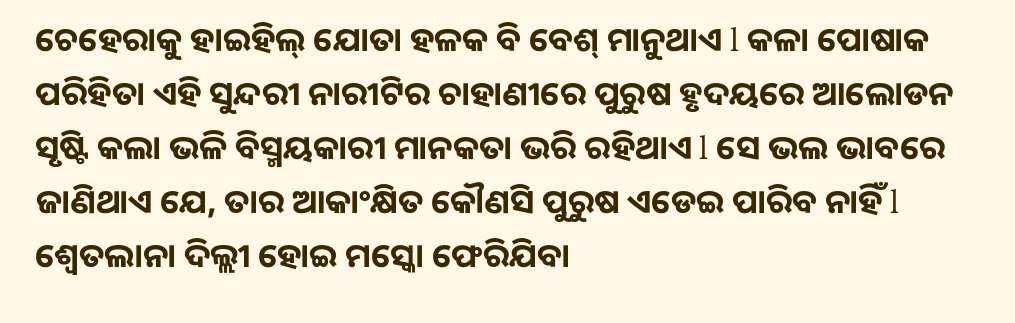ଚେହେରାକୁ ହାଇହିଲ୍ ଯୋତା ହଳକ ବି ବେଶ୍ ମାନୁଥାଏ l କଳା ପୋଷାକ ପରିହିତା ଏହି ସୁନ୍ଦରୀ ନାରୀଟିର ଚାହାଣୀରେ ପୁରୁଷ ହୃଦୟରେ ଆଲୋଡନ ସୃଷ୍ଟି କଲା ଭଳି ବିସ୍ମୟକାରୀ ମାନକତା ଭରି ରହିଥାଏ l ସେ ଭଲ ଭାବରେ ଜାଣିଥାଏ ଯେ, ତାର ଆକାଂକ୍ଷିତ କୌଣସି ପୁରୁଷ ଏଡେଇ ପାରିବ ନାହିଁ l ଶ୍ୱେତଲାନା ଦିଲ୍ଲୀ ହୋଇ ମସ୍କୋ ଫେରିଯିବା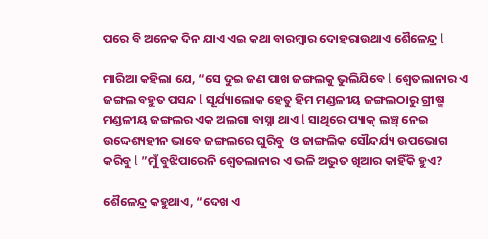ପରେ ବି ଅନେକ ଦିନ ଯାଏ ଏଇ କଥା ବାରମ୍ବାର ଦୋହରାଉଥାଏ ଶୈଳେନ୍ଦ୍ର l

ମାରିଆ କହିଲା ଯେ, “ସେ ଦୁଇ ଜଣ ପାଖ ଜଙ୍ଗଲକୁ ଭୁଲିଯିବେ l ଶ୍ୱେତଲାନାର ଏ ଜଙ୍ଗଲ ବହୁତ ପସନ୍ଦ l ସୂର୍ଯ୍ୟାଲୋକ ହେତୁ ହିମ ମଣ୍ଡଳୀୟ ଜଙ୍ଗଲଠାରୁ ଗ୍ରୀଷ୍ମ ମଣ୍ଡଳୀୟ ଜଙ୍ଗଲର ଏକ ଅଲଗା ବାସ୍ନା ଥାଏ l ସାଥିରେ ପ୍ୟାକ୍ ଲଞ୍ଚ୍ ନେଇ ଉଦ୍ଦେଶ୍ୟହୀନ ଭାବେ ଜଙ୍ଗଲରେ ଘୁରିବୁ  ଓ ଜାଙ୍ଗଲିକ ସୌନ୍ଦର୍ଯ୍ୟ ଉପଭୋଗ
କରିବୁ l ”ମୁଁ ବୁଝିପାରେନି ଶ୍ୱେତଲାନାର ଏ ଭଳି ଅଦ୍ଭୁତ ଖିଆର କାହିଁକି ହୁଏ?

ଶୈଳେନ୍ଦ୍ର କହୁଥାଏ, “ଦେଖ ଏ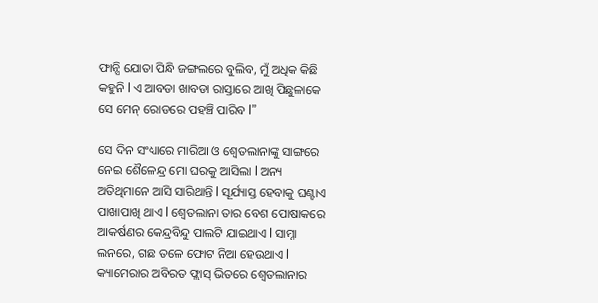ଫାନ୍ସି ଯୋତା ପିନ୍ଧି ଜଙ୍ଗଲରେ ବୁଲିବ, ମୁଁ ଅଧିକ କିଛି କହୁନି l ଏ ଆବଡା ଖାବଡା ରାସ୍ତାରେ ଆଖି ପିଛୁଳାକେ ସେ ମେନ୍ ରୋଡରେ ପହଞ୍ଚି ପାରିବ l”

ସେ ଦିନ ସଂଧ୍ୟାରେ ମାରିଆ ଓ ଶ୍ୱେତଲାନାଙ୍କୁ ସାଙ୍ଗରେ ନେଇ ଶୈଳେନ୍ଦ୍ର ମୋ ଘରକୁ ଆସିଲା l ଅନ୍ୟ ଅତିଥିମାନେ ଆସି ସାରିଥାନ୍ତି l ସୂର୍ଯ୍ୟାସ୍ତ ହେବାକୁ ଘଣ୍ଟାଏ ପାଖାପାଖି ଥାଏ l ଶ୍ୱେତଲାନା ତାର ବେଶ ପୋଷାକରେ ଆକର୍ଷଣର କେନ୍ଦ୍ରବିନ୍ଦୁ ପାଲଟି ଯାଇଥାଏ l ସାମ୍ନା ଲନରେ, ଗଛ ତଳେ ଫୋଟ ନିଆ ହେଉଥାଏ l କ୍ୟାମେରାର ଅବିରତ ଫ୍ଲାସ୍ ଭିତରେ ଶ୍ୱେତଲାନାର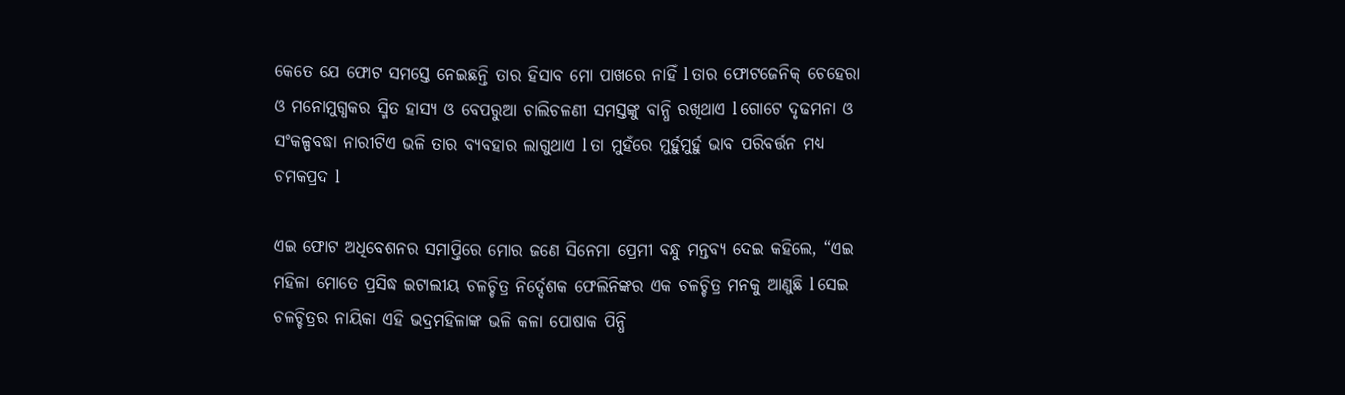କେତେ ଯେ ଫୋଟ ସମସ୍ତେ ନେଇଛନ୍ତି ତାର ହିସାବ ମୋ ପାଖରେ ନାହିଁ l ତାର ଫୋଟଜେନିକ୍ ଚେହେରା ଓ ମନୋମୁଗ୍ଧକର ସ୍ମିତ ହାସ୍ୟ ଓ ବେପରୁଆ ଚାଲିଚଳଣୀ ସମସ୍ତଙ୍କୁ ବାନ୍ଧି ରଖିଥାଏ l ଗୋଟେ ଦୃଢମନା ଓ ସଂକଳ୍ପବଦ୍ଧା ନାରୀଟିଏ ଭଳି ତାର ବ୍ୟବହାର ଲାଗୁଥାଏ l ତା ମୁହଁରେ ମୁର୍ହୁମୁର୍ହୁ ଭାବ ପରିବର୍ତ୍ତନ ମଧ୍ୟ ଚମକପ୍ରଦ l

ଏଇ ଫୋଟ ଅଧିବେଶନର ସମାପ୍ତିରେ ମୋର ଜଣେ ସିନେମା ପ୍ରେମୀ ବନ୍ଧୁ ମନ୍ତବ୍ୟ ଦେଇ କହିଲେ, “ଏଇ ମହିଳା ମୋତେ ପ୍ରସିଦ୍ଧ ଇଟାଲୀୟ ଚଳଚ୍ଚିତ୍ର ନିର୍ଦ୍ଦେଶକ ଫେଲିନିଙ୍କର ଏକ ଚଳଚ୍ଚିତ୍ର ମନକୁ ଆଣୁଛି l ସେଇ ଚଳଚ୍ଚିତ୍ରର ନାୟିକା ଏହି ଭଦ୍ରମହିଳାଙ୍କ ଭଳି କଳା ପୋଷାକ ପିନ୍ଧି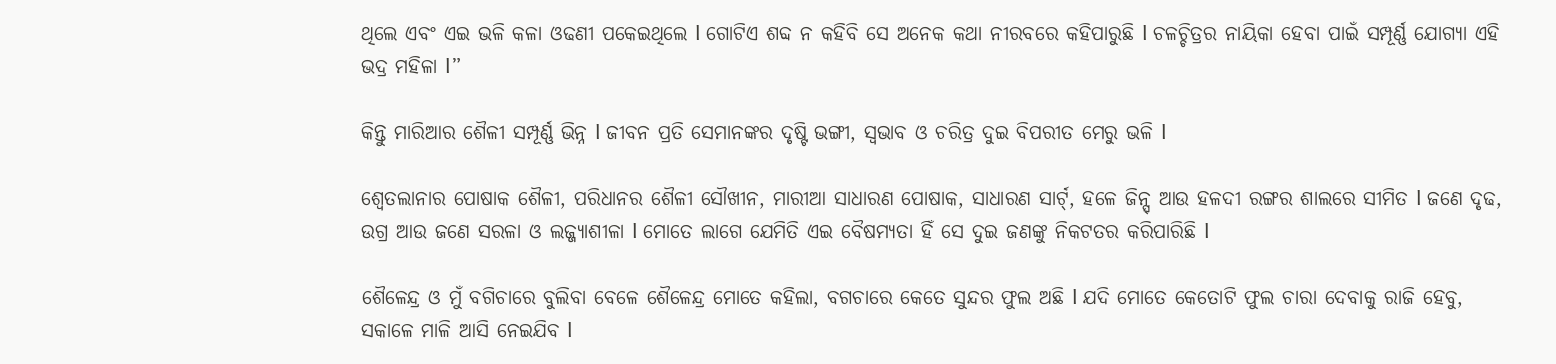ଥିଲେ ଏବଂ ଏଇ ଭଳି କଳା ଓଢଣୀ ପକେଇଥିଲେ l ଗୋଟିଏ ଶବ୍ଦ ନ କହିବି ସେ ଅନେକ କଥା ନୀରବରେ କହିପାରୁଛି l ଚଳଚ୍ଚିତ୍ରର ନାୟିକା ହେବା ପାଇଁ ସମ୍ପୂର୍ଣ୍ଣ ଯୋଗ୍ୟା ଏହି ଭଦ୍ର ମହିଳା l”

କିନ୍ତୁ ମାରିଆର ଶୈଳୀ ସମ୍ପୂର୍ଣ୍ଣ ଭିନ୍ନ l ଜୀବନ ପ୍ରତି ସେମାନଙ୍କର ଦୃଷ୍ଟି ଭଙ୍ଗୀ, ସ୍ୱଭାବ ଓ ଚରିତ୍ର ଦୁଇ ବିପରୀତ ମେରୁ ଭଳି l

ଶ୍ୱେତଲାନାର ପୋଷାକ ଶୈଳୀ, ପରିଧାନର ଶୈଳୀ ସୌଖୀନ, ମାରୀଆ ସାଧାରଣ ପୋଷାକ, ସାଧାରଣ ସାର୍ଟ୍, ହଳେ ଜିନ୍ସ୍ ଆଉ ହଳଦୀ ରଙ୍ଗର ଶାଲରେ ସୀମିତ l ଜଣେ ଦୃଢ, ଉଗ୍ର ଆଉ ଜଣେ ସରଳା ଓ ଲଜ୍ଜ୍ୟାଶୀଳା l ମୋତେ ଲାଗେ ଯେମିତି ଏଇ ବୈଷମ୍ୟତା ହିଁ ସେ ଦୁଇ ଜଣଙ୍କୁ ନିକଟତର କରିପାରିଛି l

ଶୈଳେନ୍ଦ୍ର ଓ ମୁଁ ବଗିଚାରେ ବୁଲିବା ବେଳେ ଶୈଳେନ୍ଦ୍ର ମୋତେ କହିଲା, ବଗଚାରେ କେତେ ସୁନ୍ଦର ଫୁଲ ଅଛି l ଯଦି ମୋତେ କେତୋଟି ଫୁଲ ଚାରା ଦେବାକୁ ରାଜି ହେବୁ, ସକାଳେ ମାଳି ଆସି ନେଇଯିବ l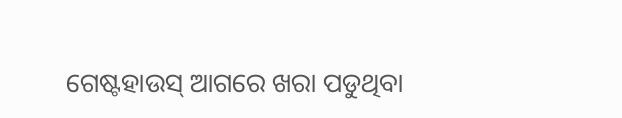ଗେଷ୍ଟହାଉସ୍ ଆଗରେ ଖରା ପଡୁଥିବା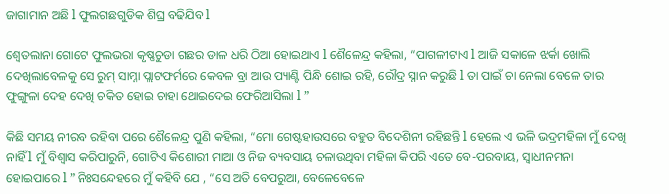ଜାଗାମାନ ଅଛି l ଫୁଲଗଛଗୁଡିକ ଶିଘ୍ର ବଢିଯିବ l

ଶ୍ୱେତଲାନା ଗୋଟେ ଫୁଲଭରା କୃଷ୍ଣଚୁଡା ଗଛର ଡାଳ ଧରି ଠିଆ ହୋଇଥାଏ l ଶୈଳେନ୍ଦ୍ର କହିଲା, “ପାଗଳୀଟାଏ l ଆଜି ସକାଳେ ଝର୍କା ଖୋଲି ଦେଖିଲାବେଳକୁ ସେ ରୁମ୍ ସାମ୍ନା ପ୍ଲାଟଫର୍ମରେ କେବଳ ବ୍ରା ଆଉ ପ୍ୟାଣ୍ଟି ପିନ୍ଧି ଶୋଇ ରହି, ରୌଦ୍ର ସ୍ନାନ କରୁଛି l ତା ପାଇଁ ଚା ନେଲା ବେଳେ ତାର ଫୁଙ୍ଗୁଳା ଦେହ ଦେଖି ଚକିତ ହୋଇ ଚାହା ଥୋଇଦେଇ ଫେରିଆସିଲା l ”

କିଛି ସମୟ ନୀରବ ରହିବା ପରେ ଶୈଳେନ୍ଦ୍ର ପୁଣି କହିଲା, “ମୋ ଗେଷ୍ଟହାଉସରେ ବହୁତ ବିଦେଶିନୀ ରହିଛନ୍ତି l ହେଲେ ଏ ଭଳି ଭଦ୍ରମହିଳା ମୁଁ ଦେଖି ନାହିଁ l ମୁଁ ବିଶ୍ୱାସ କରିପାରୁନି, ଗୋଟିଏ କିଶୋରୀ ମାଆ ଓ ନିଜ ବ୍ୟବସାୟ ଚଳାଉଥିବା ମହିଳା କିପରି ଏତେ ବେ-ପରବାୟ, ସ୍ୱାଧୀନମନା ହୋଇପାରେ l ” ନିଃସନ୍ଦେହରେ ମୁଁ କହିବି ଯେ , “ସେ ଅତି ବେପରୁଆ, ବେଳେବେଳେ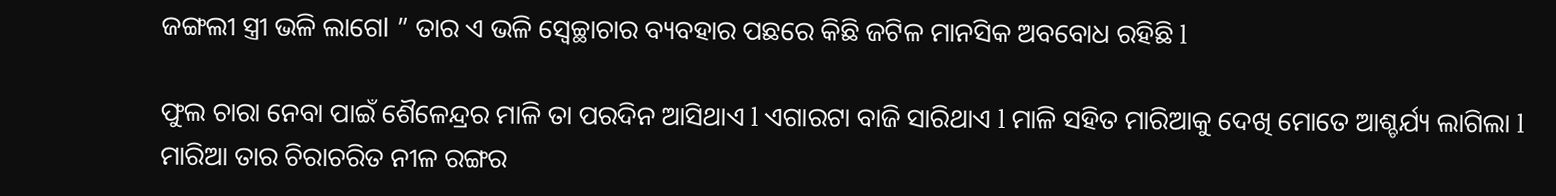ଜଙ୍ଗଲୀ ସ୍ତ୍ରୀ ଭଳି ଲାଗେl ” ତାର ଏ ଭଳି ସ୍ୱେଚ୍ଛାଚାର ବ୍ୟବହାର ପଛରେ କିଛି ଜଟିଳ ମାନସିକ ଅବବୋଧ ରହିଛି l

ଫୁଲ ଚାରା ନେବା ପାଇଁ ଶୈଳେନ୍ଦ୍ରର ମାଳି ତା ପରଦିନ ଆସିଥାଏ l ଏଗାରଟା ବାଜି ସାରିଥାଏ l ମାଳି ସହିତ ମାରିଆକୁ ଦେଖି ମୋତେ ଆଶ୍ଚର୍ଯ୍ୟ ଲାଗିଲା l ମାରିଆ ତାର ଚିରାଚରିତ ନୀଳ ରଙ୍ଗର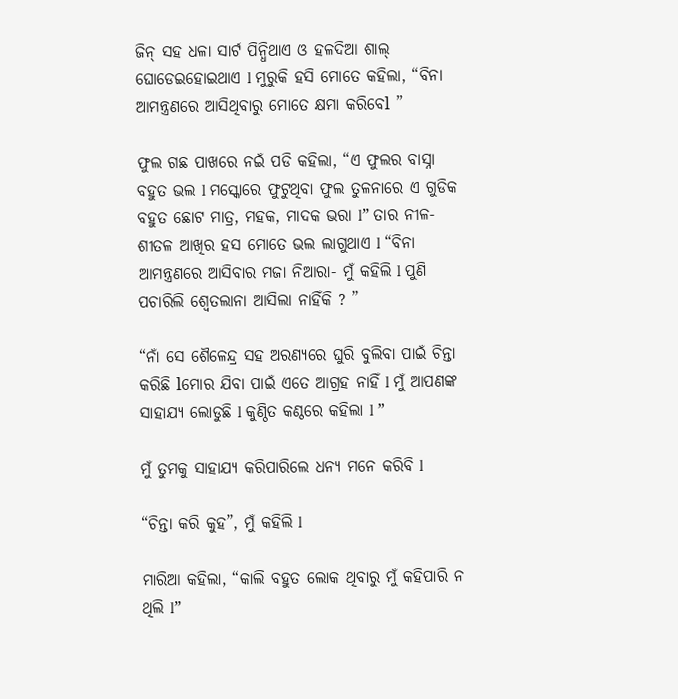ଜିନ୍ ସହ ଧଳା ସାର୍ଟ ପିନ୍ଧିଥାଏ ଓ ହଳଦିଆ ଶାଲ୍ ଘୋଡେଇହୋଇଥାଏ l ମୁରୁକି ହସି ମୋତେ କହିଲା, “ବିନା ଆମନ୍ତ୍ରଣରେ ଆସିଥିବାରୁ ମୋତେ କ୍ଷମା କରିବେl ”

ଫୁଲ ଗଛ ପାଖରେ ନଇଁ ପଡି କହିଲା, “ଏ ଫୁଲର ବାସ୍ନା ବହୁତ ଭଲ l ମସ୍କୋରେ ଫୁଟୁଥିବା ଫୁଲ ତୁଳନାରେ ଏ ଗୁଡିକ ବହୁତ ଛୋଟ ମାତ୍ର, ମହକ, ମାଦକ ଭରା l” ତାର ନୀଳ-ଶୀତଳ ଆଖିର ହସ ମୋତେ ଭଲ ଲାଗୁଥାଏ l “ବିନା ଆମନ୍ତ୍ରଣରେ ଆସିବାର ମଜା ନିଆରା- ମୁଁ କହିଲି l ପୁଣି ପଚାରିଲି ଶ୍ୱେତଲାନା ଆସିଲା ନାହିଁକି ? ”

“ନାଁ ସେ ଶୈଳେନ୍ଦ୍ର ସହ ଅରଣ୍ୟରେ ଘୁରି ବୁଲିବା ପାଇଁ ଚିନ୍ତା କରିଛି lମୋର ଯିବା ପାଇଁ ଏତେ ଆଗ୍ରହ ନାହିଁ l ମୁଁ ଆପଣଙ୍କ ସାହାଯ୍ୟ ଲୋଡୁଛି l କୁଣ୍ଠିତ କଣ୍ଠରେ କହିଲା l ”

ମୁଁ ତୁମକୁ ସାହାଯ୍ୟ କରିପାରିଲେ ଧନ୍ୟ ମନେ କରିବି l

“ଚିନ୍ତା କରି କୁହ”, ମୁଁ କହିଲି l

ମାରିଆ କହିଲା, “କାଲି ବହୁତ ଲୋକ ଥିବାରୁ ମୁଁ କହିପାରି ନ ଥିଲି l”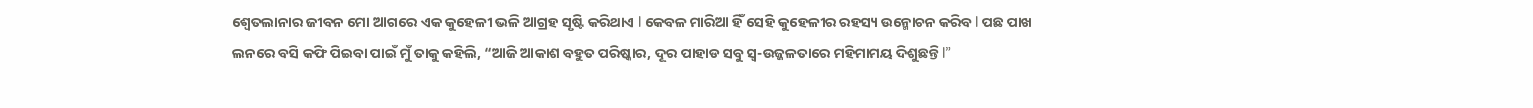ଶ୍ୱେତଲାନାର ଜୀବନ ମୋ ଆଗରେ ଏକ କୁହେଳୀ ଭଳି ଆଗ୍ରହ ସୃଷ୍ଟି କରିଥାଏ l କେବଳ ମାରିଆ ହିଁ ସେହି କୁହେଳୀର ରହସ୍ୟ ଉନ୍ମୋଚନ କରିବ l ପଛ ପାଖ ଲନରେ ବସି କଫି ପିଇବା ପାଇଁ ମୁଁ ତାକୁ କହିଲି, “ଆଜି ଆକାଶ ବହୁତ ପରିଷ୍କାର, ଦୂର ପାହାଡ ସବୁ ସ୍ୱ-ଉଜ୍ଜଳତାରେ ମହିମାମୟ ଦିଶୁଛନ୍ତି l”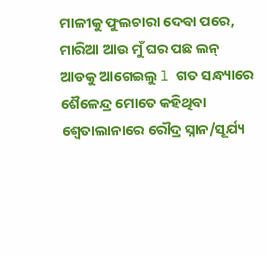ମାଳୀକୁ ଫୁଲଚାରା ଦେବା ପରେ, ମାରିଆ ଆଉ ମୁଁ ଘର ପଛ ଲନ୍ ଆଡକୁ ଆଗେଇଲୁ l ଗତ ସନ୍ଧ୍ୟାରେ ଶୈଳେନ୍ଦ୍ର ମୋତେ କହିଥିବା ଶ୍ୱେତାଲାନାରେ ରୌଦ୍ର ସ୍ନାନ/ସୂର୍ଯ୍ୟ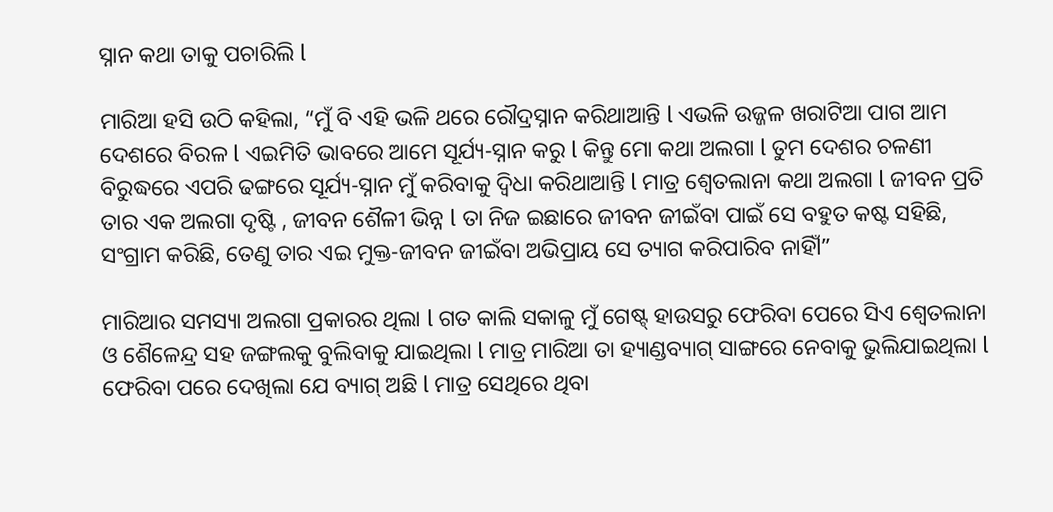ସ୍ନାନ କଥା ତାକୁ ପଚାରିଲି l

ମାରିଆ ହସି ଉଠି କହିଲା, “ମୁଁ ବି ଏହି ଭଳି ଥରେ ରୌଦ୍ରସ୍ନାନ କରିଥାଆନ୍ତି l ଏଭଳି ଉଜ୍ଜଳ ଖରାଟିଆ ପାଗ ଆମ ଦେଶରେ ବିରଳ l ଏଇମିତି ଭାବରେ ଆମେ ସୂର୍ଯ୍ୟ-ସ୍ନାନ କରୁ l କିନ୍ତୁ ମୋ କଥା ଅଲଗା l ତୁମ ଦେଶର ଚଳଣୀ ବିରୁଦ୍ଧରେ ଏପରି ଢଙ୍ଗରେ ସୂର୍ଯ୍ୟ-ସ୍ନାନ ମୁଁ କରିବାକୁ ଦ୍ୱିଧା କରିଥାଆନ୍ତି l ମାତ୍ର ଶ୍ୱେତଲାନା କଥା ଅଲଗା l ଜୀବନ ପ୍ରତି ତାର ଏକ ଅଲଗା ଦୃଷ୍ଟି , ଜୀବନ ଶୈଳୀ ଭିନ୍ନ l ତା ନିଜ ଇଛାରେ ଜୀବନ ଜୀଇଁବା ପାଇଁ ସେ ବହୁତ କଷ୍ଟ ସହିଛି, ସଂଗ୍ରାମ କରିଛି, ତେଣୁ ତାର ଏଇ ମୁକ୍ତ-ଜୀବନ ଜୀଇଁବା ଅଭିପ୍ରାୟ ସେ ତ୍ୟାଗ କରିପାରିବ ନାହିଁl”

ମାରିଆର ସମସ୍ୟା ଅଲଗା ପ୍ରକାରର ଥିଲା l ଗତ କାଲି ସକାଳୁ ମୁଁ ଗେଷ୍ଟ୍ ହାଉସରୁ ଫେରିବା ପେରେ ସିଏ ଶ୍ୱେତଲାନା ଓ ଶୈଳେନ୍ଦ୍ର ସହ ଜଙ୍ଗଲକୁ ବୁଲିବାକୁ ଯାଇଥିଲା l ମାତ୍ର ମାରିଆ ତା ହ୍ୟାଣ୍ଡବ୍ୟାଗ୍ ସାଙ୍ଗରେ ନେବାକୁ ଭୁଲିଯାଇଥିଲା l ଫେରିବା ପରେ ଦେଖିଲା ଯେ ବ୍ୟାଗ୍ ଅଛି l ମାତ୍ର ସେଥିରେ ଥିବା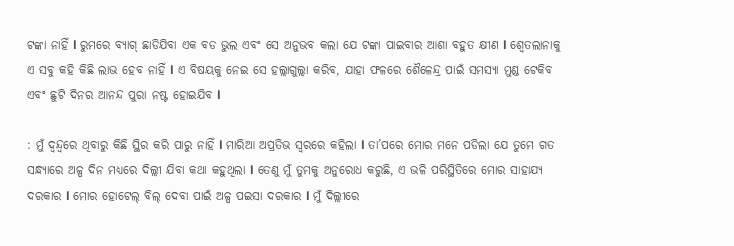ଟଙ୍କା ନାହିଁ l ରୁମରେ ବ୍ୟାଗ୍ ଛାଡିଯିବା ଏକ ବଡ ଭୁଲ ଏବଂ ସେ ଅନୁଭବ କଲା ଯେ ଟଙ୍କା ପାଇବାର ଆଶା ବହୁତ କ୍ଷୀଣ l ଶ୍ୱେତଲାନାକୁ ଏ ସବୁ କହି କିଛି ଲାଭ ହେବ ନାହିଁ l ଏ ବିଷୟକୁ ନେଇ ସେ ହଲ୍ଲାଗୁଲ୍ଲା କରିବ, ଯାହା ଫଳରେ ଶୈଳେନ୍ଦ୍ର ପାଇଁ ସମସ୍ୟା ମୁଣ୍ଡ ଟେକିବ ଏବଂ ଛୁଟି ଦିନର ଆନନ୍ଦ ପୁରା ନଷ୍ଟ ହୋଇଯିବ l

: ମୁଁ ଦ୍ୱନ୍ଦ୍ୱରେ ଥିବାରୁ କିଛି ସ୍ଥିର କରି ପାରୁ ନାହିଁ l ମାରିଆ ଅପ୍ରତିଭ ସ୍ୱରରେ କହିଲା l ତା’ପରେ ମୋର ମନେ ପଡିଲା ଯେ ତୁମେ ଗତ ସନ୍ଧ୍ୟାରେ ଅଳ୍ପ ଦିନ ମଧ୍ୟରେ ଦିଲ୍ଲୀ ଯିବା କଥା କହୁଥିଲା l ତେଣୁ ମୁଁ ତୁମକୁ ଅନୁରୋଧ କରୁଛି, ଏ ଭଳି ପରିସ୍ଥିତିରେ ମୋର ସାହାଯ୍ୟ ଦରକାର l ମୋର ହୋଟେଲ୍ ବିଲ୍ ଦେବା ପାଇଁ ଅଳ୍ପ ପଇସା ଦରକାର l ମୁଁ ଦିଲ୍ଲୀରେ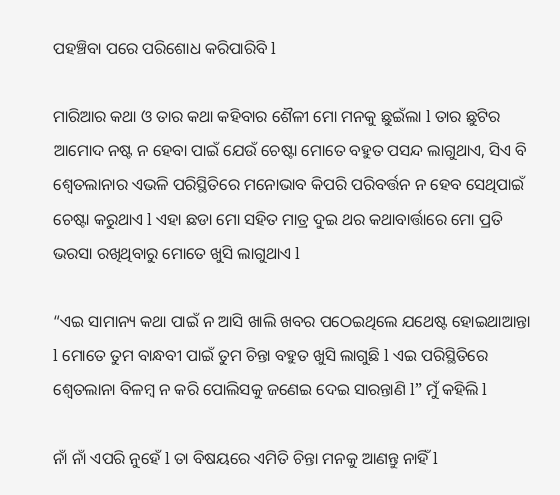ପହଞ୍ଚିବା ପରେ ପରିଶୋଧ କରିପାରିବି l

ମାରିଆର କଥା ଓ ତାର କଥା କହିବାର ଶୈଳୀ ମୋ ମନକୁ ଛୁଇଁଲା l ତାର ଛୁଟିର ଆମୋଦ ନଷ୍ଟ ନ ହେବା ପାଇଁ ଯେଉଁ ଚେଷ୍ଟା ମୋତେ ବହୁତ ପସନ୍ଦ ଲାଗୁଥାଏ, ସିଏ ବି ଶ୍ୱେତଲାନାର ଏଭଳି ପରିସ୍ଥିତିରେ ମନୋଭାବ କିପରି ପରିବର୍ତ୍ତନ ନ ହେବ ସେଥିପାଇଁ ଚେଷ୍ଟା କରୁଥାଏ l ଏହା ଛଡା ମୋ ସହିତ ମାତ୍ର ଦୁଇ ଥର କଥାବାର୍ତ୍ତାରେ ମୋ ପ୍ରତି ଭରସା ରଖିଥିବାରୁ ମୋତେ ଖୁସି ଲାଗୁଥାଏ l

“ଏଇ ସାମାନ୍ୟ କଥା ପାଇଁ ନ ଆସି ଖାଲି ଖବର ପଠେଇଥିଲେ ଯଥେଷ୍ଟ ହୋଇଥାଆନ୍ତା l ମୋତେ ତୁମ ବାନ୍ଧବୀ ପାଇଁ ତୁମ ଚିନ୍ତା ବହୁତ ଖୁସି ଲାଗୁଛି l ଏଇ ପରିସ୍ଥିତିରେ ଶ୍ୱେତଲାନା ବିଳମ୍ବ ନ କରି ପୋଲିସକୁ ଜଣେଇ ଦେଇ ସାରନ୍ତାଣି l” ମୁଁ କହିଲି l

ନାଁ ନାଁ ଏପରି ନୁହେଁ l ତା ବିଷୟରେ ଏମିତି ଚିନ୍ତା ମନକୁ ଆଣନ୍ତୁ ନାହିଁ l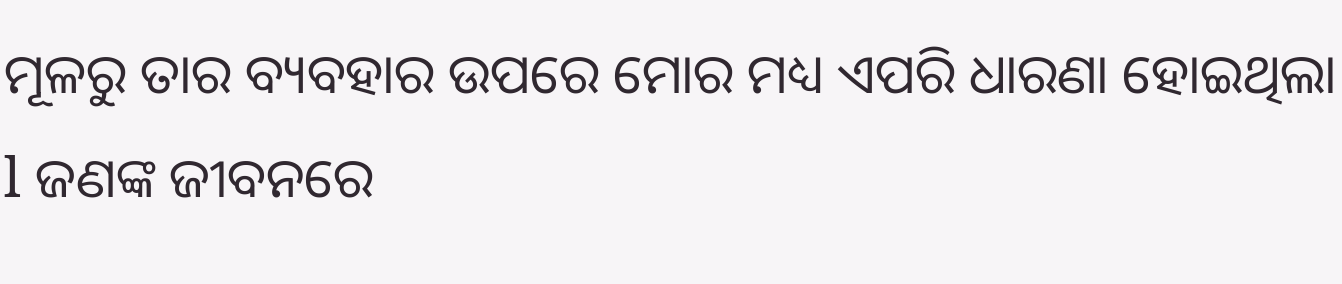ମୂଳରୁ ତାର ବ୍ୟବହାର ଉପରେ ମୋର ମଧ୍ୟ ଏପରି ଧାରଣା ହୋଇଥିଲା l ଜଣଙ୍କ ଜୀବନରେ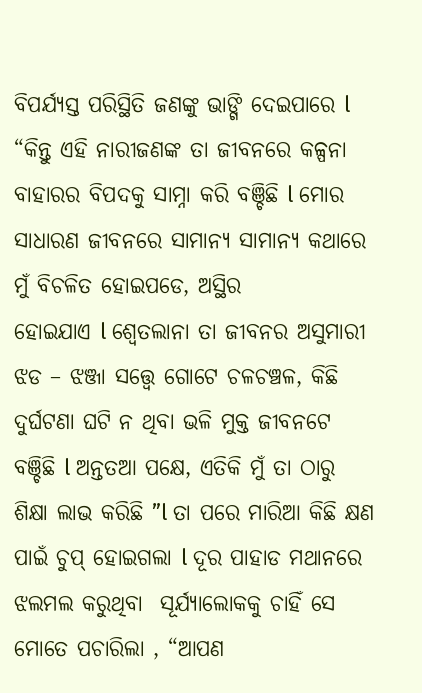ବିପର୍ଯ୍ୟସ୍ତ ପରିସ୍ଥିତି ଜଣଙ୍କୁ ଭାଙ୍ଗି ଦେଇପାରେ l “କିନ୍ତୁ ଏହି ନାରୀଜଣଙ୍କ ତା ଜୀବନରେ କଳ୍ପନା ବାହାରର ବିପଦକୁ ସାମ୍ନା କରି ବଞ୍ଚିଛି l ମୋର ସାଧାରଣ ଜୀବନରେ ସାମାନ୍ୟ ସାମାନ୍ୟ କଥାରେ ମୁଁ ବିଚଳିତ ହୋଇପଡେ, ଅସ୍ଥିର
ହୋଇଯାଏ l ଶ୍ୱେତଲାନା ତା ଜୀବନର ଅସୁମାରୀ ଝଡ – ଝଞ୍ଜା ସତ୍ତ୍ୱେ ଗୋଟେ ଚଳଚଞ୍ଚଳ, କିଛି ଦୁର୍ଘଟଣା ଘଟି ନ ଥିବା ଭଳି ମୁକ୍ତ ଜୀବନଟେ ବଞ୍ଚିଛି l ଅନ୍ତତଆ ପକ୍ଷେ, ଏତିକି ମୁଁ ତା ଠାରୁ ଶିକ୍ଷା ଲାଭ କରିଛି ”l ତା ପରେ ମାରିଆ କିଛି କ୍ଷଣ ପାଇଁ ଚୁପ୍ ହୋଇଗଲା l ଦୂର ପାହାଡ ମଥାନରେ ଝଲମଲ କରୁଥିବା  ସୂର୍ଯ୍ୟାଲୋକକୁ ଚାହିଁ ସେ ମୋତେ ପଚାରିଲା , “ଆପଣ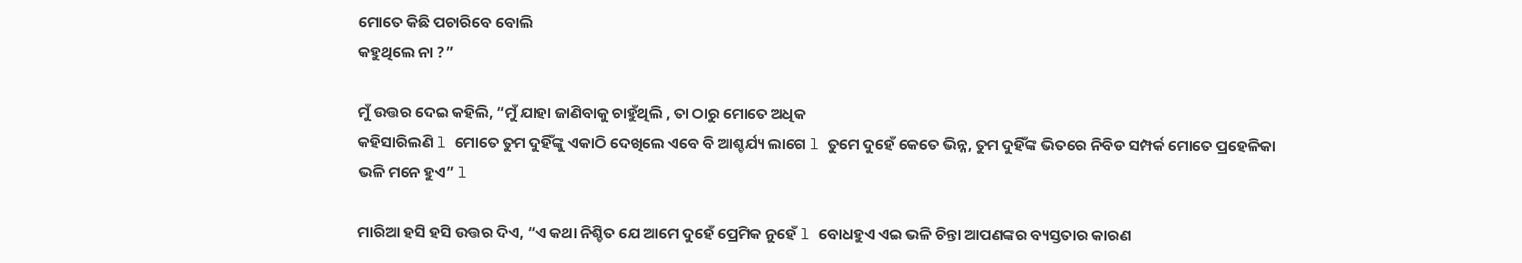ମୋତେ କିଛି ପଚାରିବେ ବୋଲି
କହୁଥିଲେ ନା ?”

ମୁଁ ଉତ୍ତର ଦେଇ କହିଲି, “ମୁଁ ଯାହା ଜାଣିବାକୁ ଚାହୁଁଥିଲି , ତା ଠାରୁ ମୋତେ ଅଧିକ
କହିସାରିଲଣି l ମୋତେ ତୁମ ଦୁହିଁଙ୍କୁ ଏକାଠି ଦେଖିଲେ ଏବେ ବି ଆଶ୍ଚର୍ଯ୍ୟ ଲାଗେ l ତୁମେ ଦୁହେଁ କେତେ ଭିନ୍ନ, ତୁମ ଦୁହିଁଙ୍କ ଭିତରେ ନିବିଡ ସମ୍ପର୍କ ମୋତେ ପ୍ରହେଳିକା ଭଳି ମନେ ହୁଏ” l

ମାରିଆ ହସି ହସି ଉତ୍ତର ଦିଏ, “ଏ କଥା ନିଶ୍ଚିତ ଯେ ଆମେ ଦୁହେଁ ପ୍ରେମିକ ନୁହେଁ l ବୋଧହୁଏ ଏଇ ଭଳି ଚିନ୍ତା ଆପଣଙ୍କର ବ୍ୟସ୍ତତାର କାରଣ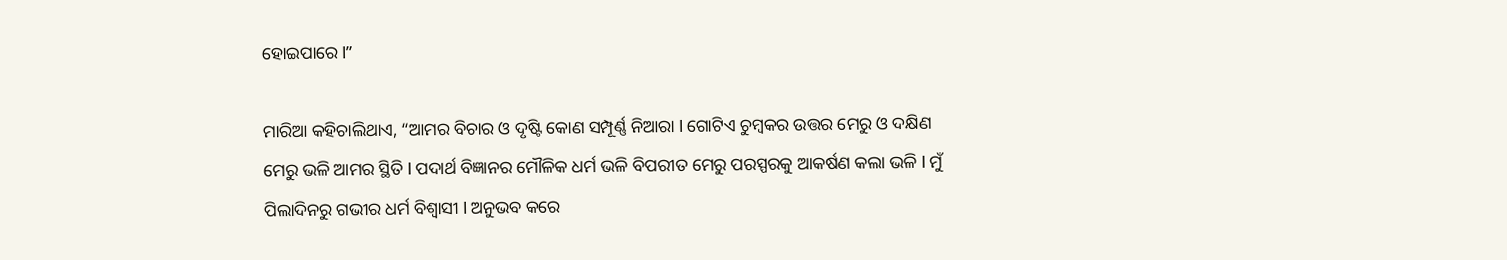ହୋଇପାରେ l”

ମାରିଆ କହିଚାଲିଥାଏ, “ଆମର ବିଚାର ଓ ଦୃଷ୍ଟି କୋଣ ସମ୍ପୂର୍ଣ୍ଣ ନିଆରା l ଗୋଟିଏ ଚୁମ୍ବକର ଉତ୍ତର ମେରୁ ଓ ଦକ୍ଷିଣ ମେରୁ ଭଳି ଆମର ସ୍ଥିତି l ପଦାର୍ଥ ବିଜ୍ଞାନର ମୌଳିକ ଧର୍ମ ଭଳି ବିପରୀତ ମେରୁ ପରସ୍ପରକୁ ଆକର୍ଷଣ କଲା ଭଳି l ମୁଁ ପିଲାଦିନରୁ ଗଭୀର ଧର୍ମ ବିଶ୍ୱାସୀ l ଅନୁଭବ କରେ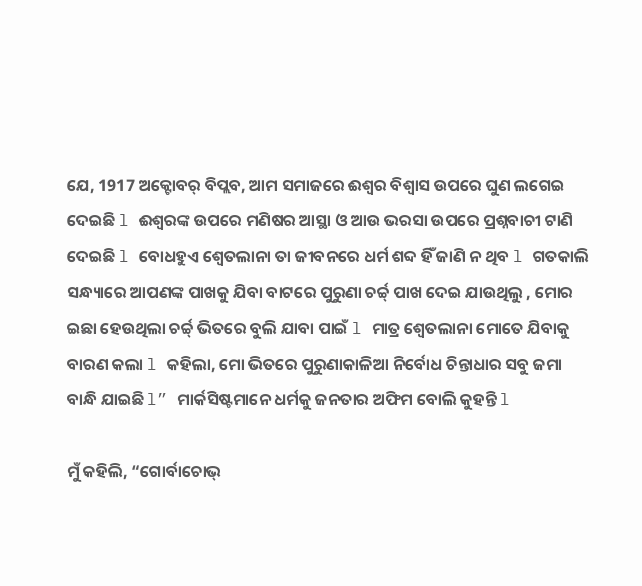ଯେ, 1917 ଅକ୍ଟୋବର୍ ବିପ୍ଲବ, ଆମ ସମାଜରେ ଈଶ୍ୱର ବିଶ୍ୱାସ ଉପରେ ଘୁଣ ଲଗେଇ ଦେଇଛି l ଈଶ୍ୱରଙ୍କ ଉପରେ ମଣିଷର ଆସ୍ଥା ଓ ଆଉ ଭରସା ଉପରେ ପ୍ରଶ୍ନବାଚୀ ଟାଣି ଦେଇଛି l ବୋଧହୁଏ ଶ୍ୱେତଲାନା ତା ଜୀବନରେ ଧର୍ମ ଶବ୍ଦ ହିଁ ଜାଣି ନ ଥିବ l ଗତକାଲି ସନ୍ଧ୍ୟାରେ ଆପଣଙ୍କ ପାଖକୁ ଯିବା ବାଟରେ ପୁରୁଣା ଚର୍ଚ୍ଚ୍ ପାଖ ଦେଇ ଯାଉଥିଲୁ , ମୋର ଇଛା ହେଉଥିଲା ଚର୍ଚ୍ଚ୍ ଭିତରେ ବୁଲି ଯାବା ପାଇଁ l ମାତ୍ର ଶ୍ୱେତଲାନା ମୋତେ ଯିବାକୁ ବାରଣ କଲା l କହିଲା, ମୋ ଭିତରେ ପୁରୁଣାକାଳିଆ ନିର୍ବୋଧ ଚିନ୍ତାଧାର ସବୁ ଜମା ବାନ୍ଧି ଯାଇଛି l” ମାର୍କସିଷ୍ଟମାନେ ଧର୍ମକୁ ଜନତାର ଅଫିମ ବୋଲି କୁହନ୍ତି l

ମୁଁ କହିଲି, “ଗୋର୍ବାଚୋଭ୍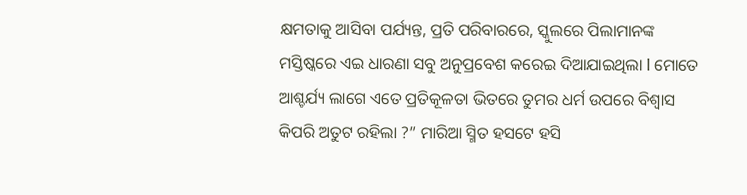କ୍ଷମତାକୁ ଆସିବା ପର୍ଯ୍ୟନ୍ତ, ପ୍ରତି ପରିବାରରେ, ସ୍କୁଲରେ ପିଲାମାନଙ୍କ ମସ୍ତିଷ୍କରେ ଏଇ ଧାରଣା ସବୁ ଅନୁପ୍ରବେଶ କରେଇ ଦିଆଯାଇଥିଲା l ମୋତେ ଆଶ୍ଚର୍ଯ୍ୟ ଲାଗେ ଏତେ ପ୍ରତିକୂଳତା ଭିତରେ ତୁମର ଧର୍ମ ଉପରେ ବିଶ୍ୱାସ କିପରି ଅତୁଟ ରହିଲା ?” ମାରିଆ ସ୍ମିତ ହସଟେ ହସି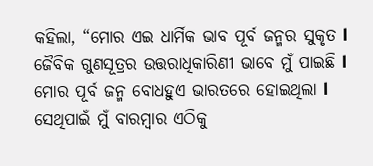କହିଲା, “ମୋର ଏଇ ଧାର୍ମିକ ଭାବ ପୂର୍ବ ଜନ୍ମର ସୁକୃତ l ଜୈବିକ ଗୁଣସୂତ୍ରର ଉତ୍ତରାଧିକାରିଣୀ ଭାବେ ମୁଁ ପାଇଛି l ମୋର ପୂର୍ବ ଜନ୍ମ ବୋଧହୁଏ ଭାରତରେ ହୋଇଥିଲା l ସେଥିପାଇଁ ମୁଁ ବାରମ୍ବାର ଏଠିକୁ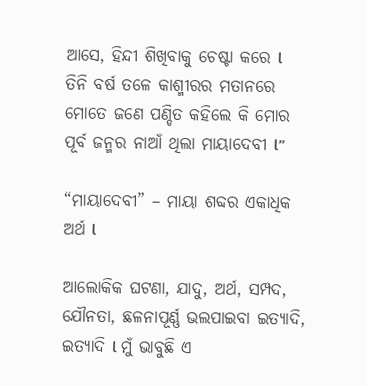ଆସେ, ହିନ୍ଦୀ ଶିଖିବାକୁ ଚେଷ୍ଟା କରେ l ତିନି ବର୍ଷ ତଳେ କାଶ୍ମୀରର ମତାନରେ ମୋତେ ଜଣେ ପଣ୍ଡିତ କହିଲେ କି ମୋର ପୂର୍ବ ଜନ୍ମର ନାଆଁ ଥିଲା ମାୟାଦେବୀ l”

“ମାୟାଦେବୀ” – ମାୟା ଶବ୍ଦର ଏକାଧିକ ଅର୍ଥ l

ଆଲୋକିକ ଘଟଣା, ଯାଦୁ, ଅର୍ଥ, ସମ୍ପଦ, ଯୌନତା, ଛଳନାପୂର୍ଣ୍ଣ ଭଲପାଇବା ଇତ୍ୟାଦି, ଇତ୍ୟାଦି l ମୁଁ ଭାବୁଛି ଏ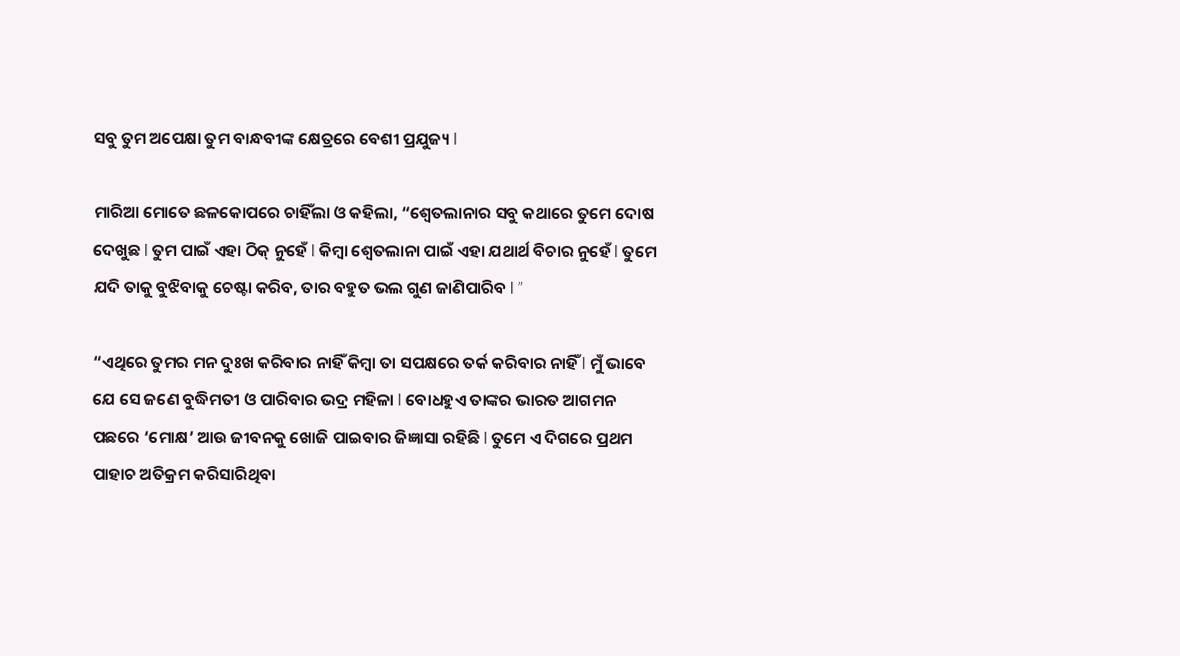ସବୁ ତୁମ ଅପେକ୍ଷା ତୁମ ବାନ୍ଧବୀଙ୍କ କ୍ଷେତ୍ରରେ ବେଶୀ ପ୍ରଯୁଜ୍ୟ l

ମାରିଆ ମୋତେ ଛଳକୋପରେ ଚାହିଁଲା ଓ କହିଲା, “ଶ୍ୱେତଲାନାର ସବୁ କଥାରେ ତୁମେ ଦୋଷ
ଦେଖୁଛ l ତୁମ ପାଇଁ ଏହା ଠିକ୍ ନୁହେଁ l କିମ୍ବା ଶ୍ୱେତଲାନା ପାଇଁ ଏହା ଯଥାର୍ଥ ବିଚାର ନୁହେଁ l ତୁମେ ଯଦି ତାକୁ ବୁଝିବାକୁ ଚେଷ୍ଟା କରିବ, ତାର ବହୁତ ଭଲ ଗୁଣ ଜାଣିପାରିବ l ”

“ଏଥିରେ ତୁମର ମନ ଦୁଃଖ କରିବାର ନାହିଁ କିମ୍ବା ତା ସପକ୍ଷରେ ତର୍କ କରିବାର ନାହିଁ l ମୁଁ ଭାବେ ଯେ ସେ ଜଣେ ବୁଦ୍ଧିମତୀ ଓ ପାରିବାର ଭଦ୍ର ମହିଳା l ବୋଧହୁଏ ତାଙ୍କର ଭାରତ ଆଗମନ ପଛରେ ‘ମୋକ୍ଷ’ ଆଉ ଜୀବନକୁ ଖୋଜି ପାଇବାର ଜିଜ୍ଞାସା ରହିଛି l ତୁମେ ଏ ଦିଗରେ ପ୍ରଥମ ପାହାଚ ଅତିକ୍ରମ କରିସାରିଥିବା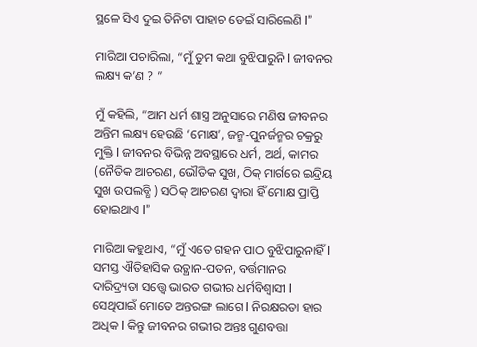ସ୍ଥଳେ ସିଏ ଦୁଇ ତିନିଟା ପାହାଚ ଡେଇଁ ସାରିଲେଣି l”

ମାରିଆ ପଚାରିଲା, “ମୁଁ ତୁମ କଥା ବୁଝିପାରୁନି l ଜୀବନର ଲକ୍ଷ୍ୟ କ’ଣ ? ”

ମୁଁ କହିଲି, “ଆମ ଧର୍ମ ଶାସ୍ତ୍ର ଅନୁସାରେ ମଣିଷ ଜୀବନର ଅନ୍ତିମ ଲକ୍ଷ୍ୟ ହେଉଛି ‘ମୋକ୍ଷ’, ଜନ୍ମ-ପୁନର୍ଜନ୍ମର ଚକ୍ରରୁ ମୁକ୍ତି l ଜୀବନର ବିଭିନ୍ନ ଅବସ୍ଥାରେ ଧର୍ମ, ଅର୍ଥ, କାମର (ନୈତିକ ଆଚରଣ, ଭୌତିକ ସୁଖ, ଠିକ୍ ମାର୍ଗରେ ଇନ୍ଦ୍ରିୟ ସୁଖ ଉପଲବ୍ଧି ) ସଠିକ୍ ଆଚରଣ ଦ୍ୱାରା ହିଁ ମୋକ୍ଷ ପ୍ରାପ୍ତି ହୋଇଥାଏ l”

ମାରିଆ କହୁଥାଏ, “ମୁଁ ଏତେ ଗହନ ପାଠ ବୁଝିପାରୁନାହିଁ l ସମସ୍ତ ଐତିହାସିକ ଉତ୍ଥାନ-ପତନ, ବର୍ତ୍ତମାନର ଦାରିଦ୍ର୍ୟତା ସତ୍ତ୍ୱେ ଭାରତ ଗଭୀର ଧର୍ମବିଶ୍ୱାସୀ l ସେଥିପାଇଁ ମୋତେ ଅନ୍ତରଙ୍ଗ ଲାଗେ l ନିରକ୍ଷରତା ହାର ଅଧିକ l କିନ୍ତୁ ଜୀବନର ଗଭୀର ଅନ୍ତଃ ଗୁଣବତ୍ତା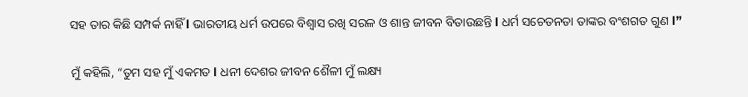ସହ ତାର କିଛି ସମ୍ପର୍କ ନାହିଁ l ଭାରତୀୟ ଧର୍ମ ଉପରେ ବିଶ୍ୱାସ ରଖି ସରଳ ଓ ଶାନ୍ତ ଜୀବନ ବିତାଉଛନ୍ତି l ଧର୍ମ ସଚେତନତା ତାଙ୍କର ବଂଶଗତ ଗୁଣ l”

ମୁଁ କହିଲି, “ତୁମ ସହ ମୁଁ ଏକମତ l ଧନୀ ଦେଶର ଜୀବନ ଶୈଳୀ ମୁଁ ଲକ୍ଷ୍ୟ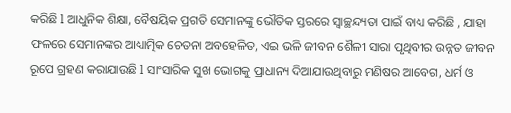କରିଛି l ଆଧୁନିକ ଶିକ୍ଷା, ବୈଷୟିକ ପ୍ରଗତି ସେମାନଙ୍କୁ ଭୌତିକ ସ୍ତରରେ ସ୍ୱାଚ୍ଛନ୍ଦ୍ୟତା ପାଇଁ ବାଧ୍ୟ କରିଛି , ଯାହା ଫଳରେ ସେମାନଙ୍କର ଆଧ୍ୟାତ୍ମିକ ଚେତନା ଅବହେଳିତ, ଏଇ ଭଳି ଜୀବନ ଶୈଳୀ ସାରା ପୃଥିବୀର ଉନ୍ନତ ଜୀବନ ରୂପେ ଗ୍ରହଣ କରାଯାଉଛି l ସାଂସାରିକ ସୁଖ ଭୋଗକୁ ପ୍ରାଧାନ୍ୟ ଦିଆଯାଉଥିବାରୁ ମଣିଷର ଆବେଗ, ଧର୍ମ ଓ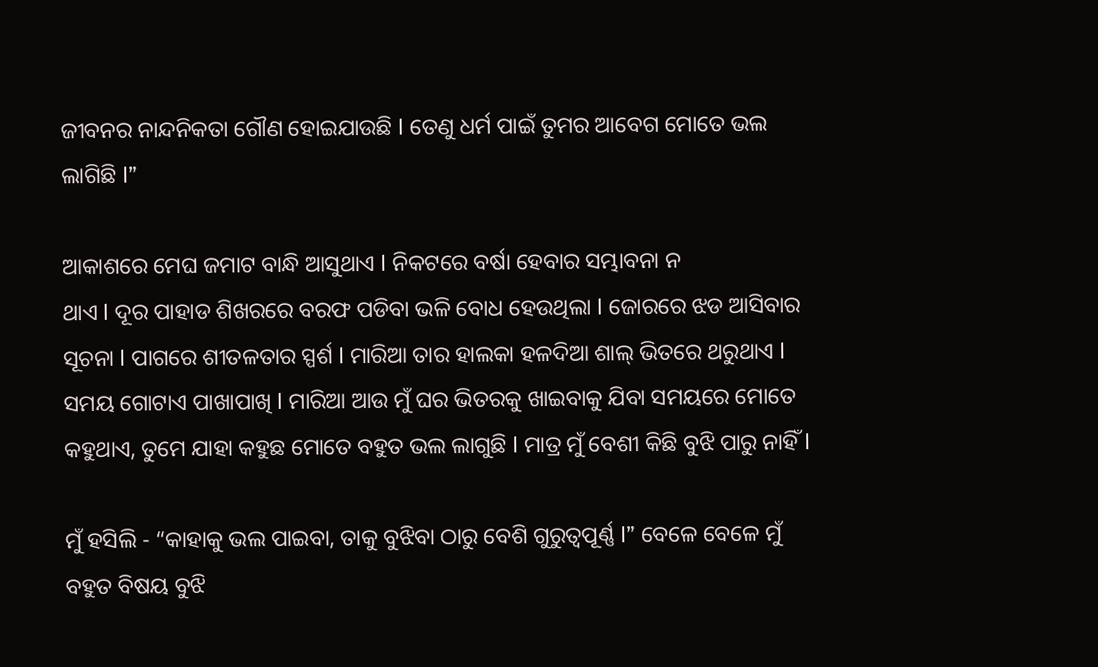ଜୀବନର ନାନ୍ଦନିକତା ଗୌଣ ହୋଇଯାଉଛି l ତେଣୁ ଧର୍ମ ପାଇଁ ତୁମର ଆବେଗ ମୋତେ ଭଲ ଲାଗିଛି l”

ଆକାଶରେ ମେଘ ଜମାଟ ବାନ୍ଧି ଆସୁଥାଏ l ନିକଟରେ ବର୍ଷା ହେବାର ସମ୍ଭାବନା ନ
ଥାଏ l ଦୂର ପାହାଡ ଶିଖରରେ ବରଫ ପଡିବା ଭଳି ବୋଧ ହେଉଥିଲା l ଜୋରରେ ଝଡ ଆସିବାର ସୂଚନା l ପାଗରେ ଶୀତଳତାର ସ୍ପର୍ଶ l ମାରିଆ ତାର ହାଲକା ହଳଦିଆ ଶାଲ୍ ଭିତରେ ଥରୁଥାଏ l ସମୟ ଗୋଟାଏ ପାଖାପାଖି l ମାରିଆ ଆଉ ମୁଁ ଘର ଭିତରକୁ ଖାଇବାକୁ ଯିବା ସମୟରେ ମୋତେ କହୁଥାଏ, ତୁମେ ଯାହା କହୁଛ ମୋତେ ବହୁତ ଭଲ ଲାଗୁଛି l ମାତ୍ର ମୁଁ ବେଶୀ କିଛି ବୁଝି ପାରୁ ନାହିଁ l

ମୁଁ ହସିଲି - “କାହାକୁ ଭଲ ପାଇବା, ତାକୁ ବୁଝିବା ଠାରୁ ବେଶି ଗୁରୁତ୍ୱପୂର୍ଣ୍ଣ l” ବେଳେ ବେଳେ ମୁଁ ବହୁତ ବିଷୟ ବୁଝି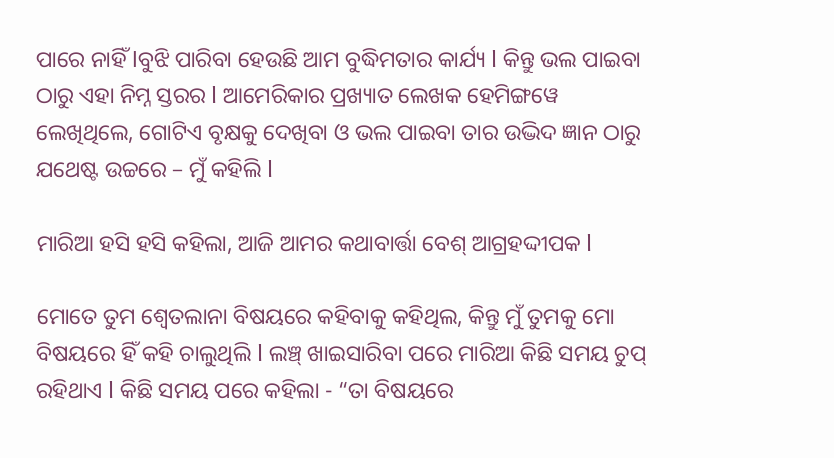ପାରେ ନାହିଁ lବୁଝି ପାରିବା ହେଉଛି ଆମ ବୁଦ୍ଧିମତାର କାର୍ଯ୍ୟ l କିନ୍ତୁ ଭଲ ପାଇବା ଠାରୁ ଏହା ନିମ୍ନ ସ୍ତରର l ଆମେରିକାର ପ୍ରଖ୍ୟାତ ଲେଖକ ହେମିଙ୍ଗୱେ ଲେଖିଥିଲେ, ଗୋଟିଏ ବୃକ୍ଷକୁ ଦେଖିବା ଓ ଭଲ ପାଇବା ତାର ଉଦ୍ଭିଦ ଜ୍ଞାନ ଠାରୁ ଯଥେଷ୍ଟ ଉଚ୍ଚରେ – ମୁଁ କହିଲି l

ମାରିଆ ହସି ହସି କହିଲା, ଆଜି ଆମର କଥାବାର୍ତ୍ତା ବେଶ୍ ଆଗ୍ରହଦ୍ଦୀପକ l

ମୋତେ ତୁମ ଶ୍ୱେତଲାନା ବିଷୟରେ କହିବାକୁ କହିଥିଲ, କିନ୍ତୁ ମୁଁ ତୁମକୁ ମୋ ବିଷୟରେ ହିଁ କହି ଚାଲୁଥିଲି l ଲଞ୍ଚ୍ ଖାଇସାରିବା ପରେ ମାରିଆ କିଛି ସମୟ ଚୁପ୍ ରହିଥାଏ l କିଛି ସମୟ ପରେ କହିଲା - “ତା ବିଷୟରେ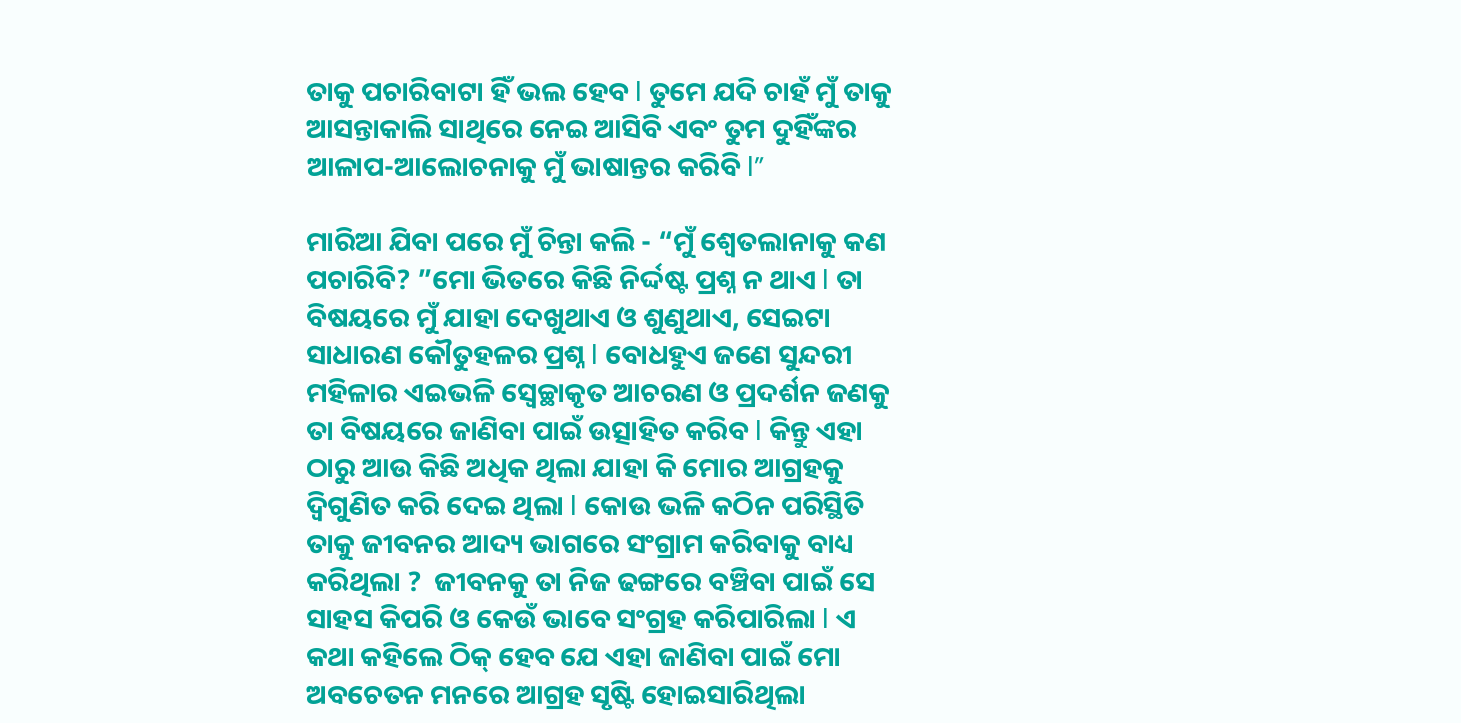ତାକୁ ପଚାରିବାଟା ହିଁ ଭଲ ହେବ l ତୁମେ ଯଦି ଚାହଁ ମୁଁ ତାକୁ ଆସନ୍ତାକାଲି ସାଥିରେ ନେଇ ଆସିବି ଏବଂ ତୁମ ଦୁହିଁଙ୍କର ଆଳାପ-ଆଲୋଚନାକୁ ମୁଁ ଭାଷାନ୍ତର କରିବି l”

ମାରିଆ ଯିବା ପରେ ମୁଁ ଚିନ୍ତା କଲି - “ମୁଁ ଶ୍ୱେତଲାନାକୁ କଣ ପଚାରିବି? ”ମୋ ଭିତରେ କିଛି ନିର୍ଦ୍ଦଷ୍ଟ ପ୍ରଶ୍ନ ନ ଥାଏ l ତା ବିଷୟରେ ମୁଁ ଯାହା ଦେଖୁଥାଏ ଓ ଶୁଣୁଥାଏ, ସେଇଟା ସାଧାରଣ କୌତୁହଳର ପ୍ରଶ୍ନ l ବୋଧହୁଏ ଜଣେ ସୁନ୍ଦରୀ ମହିଳାର ଏଇଭଳି ସ୍ୱେଚ୍ଛାକୃତ ଆଚରଣ ଓ ପ୍ରଦର୍ଶନ ଜଣକୁ ତା ବିଷୟରେ ଜାଣିବା ପାଇଁ ଉତ୍ସାହିତ କରିବ l କିନ୍ତୁ ଏହା ଠାରୁ ଆଉ କିଛି ଅଧିକ ଥିଲା ଯାହା କି ମୋର ଆଗ୍ରହକୁ ଦ୍ୱିଗୁଣିତ କରି ଦେଇ ଥିଲା l କୋଉ ଭଳି କଠିନ ପରିସ୍ଥିତି ତାକୁ ଜୀବନର ଆଦ୍ୟ ଭାଗରେ ସଂଗ୍ରାମ କରିବାକୁ ବାଧ୍ୟ କରିଥିଲା ?  ଜୀବନକୁ ତା ନିଜ ଢଙ୍ଗରେ ବଞ୍ଚିବା ପାଇଁ ସେ ସାହସ କିପରି ଓ କେଉଁ ଭାବେ ସଂଗ୍ରହ କରିପାରିଲା l ଏ କଥା କହିଲେ ଠିକ୍ ହେବ ଯେ ଏହା ଜାଣିବା ପାଇଁ ମୋ ଅବଚେତନ ମନରେ ଆଗ୍ରହ ସୃଷ୍ଟି ହୋଇସାରିଥିଲା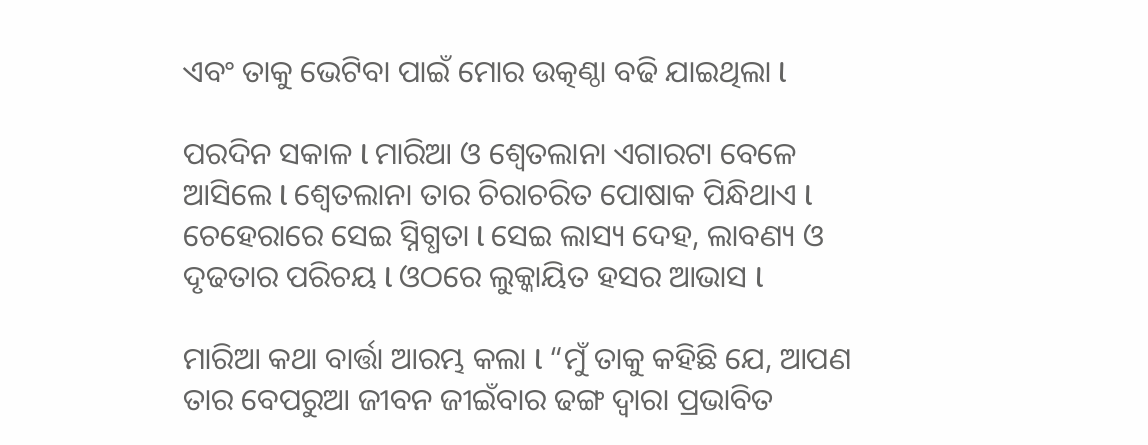ଏବଂ ତାକୁ ଭେଟିବା ପାଇଁ ମୋର ଉତ୍କଣ୍ଠା ବଢି ଯାଇଥିଲା l

ପରଦିନ ସକାଳ l ମାରିଆ ଓ ଶ୍ୱେତଲାନା ଏଗାରଟା ବେଳେ ଆସିଲେ l ଶ୍ୱେତଲାନା ତାର ଚିରାଚରିତ ପୋଷାକ ପିନ୍ଧିଥାଏ l ଚେହେରାରେ ସେଇ ସ୍ନିଗ୍ଧତା l ସେଇ ଲାସ୍ୟ ଦେହ, ଲାବଣ୍ୟ ଓ ଦୃଢତାର ପରିଚୟ l ଓଠରେ ଲୁକ୍କାୟିତ ହସର ଆଭାସ l

ମାରିଆ କଥା ବାର୍ତ୍ତା ଆରମ୍ଭ କଲା l “ମୁଁ ତାକୁ କହିଛି ଯେ, ଆପଣ ତାର ବେପରୁଆ ଜୀବନ ଜୀଇଁବାର ଢଙ୍ଗ ଦ୍ୱାରା ପ୍ରଭାବିତ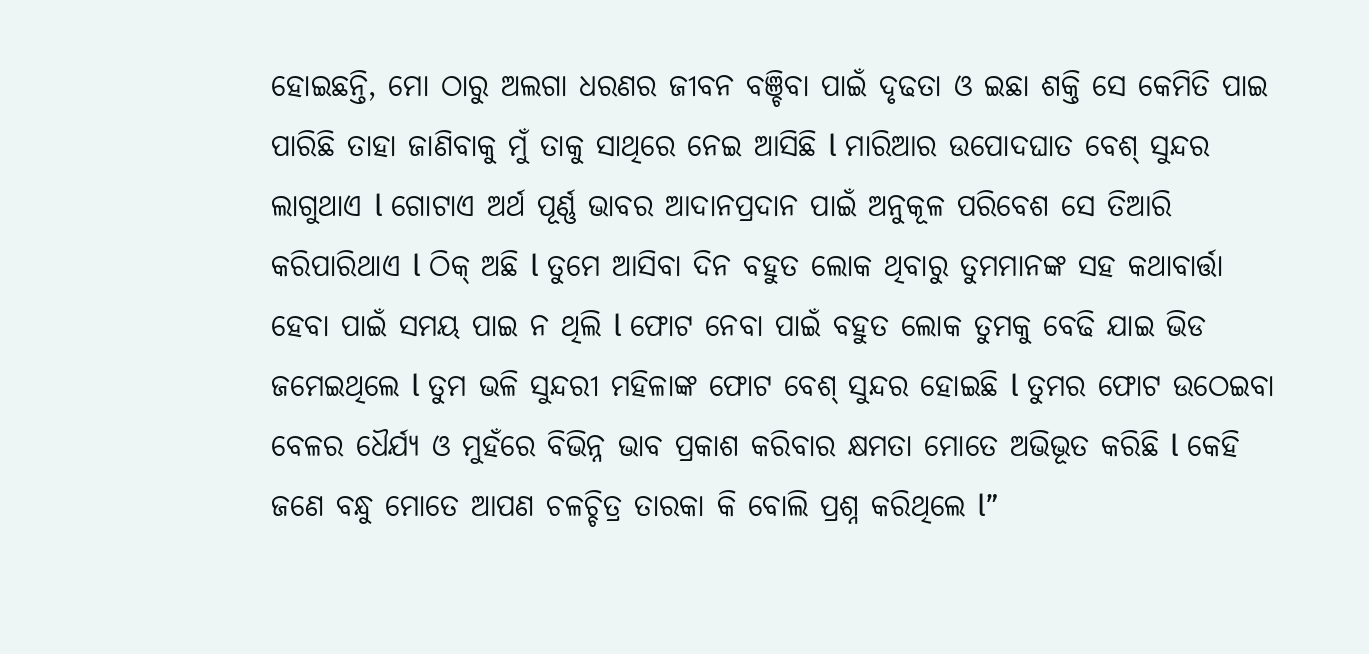ହୋଇଛନ୍ତି, ମୋ ଠାରୁ ଅଲଗା ଧରଣର ଜୀବନ ବଞ୍ଚିବା ପାଇଁ ଦୃଢତା ଓ ଇଛା ଶକ୍ତି ସେ କେମିତି ପାଇ ପାରିଛି ତାହା ଜାଣିବାକୁ ମୁଁ ତାକୁ ସାଥିରେ ନେଇ ଆସିଛି l ମାରିଆର ଉପୋଦଘାତ ବେଶ୍ ସୁନ୍ଦର ଲାଗୁଥାଏ l ଗୋଟାଏ ଅର୍ଥ ପୂର୍ଣ୍ଣ ଭାବର ଆଦାନପ୍ରଦାନ ପାଇଁ ଅନୁକୂଳ ପରିବେଶ ସେ ତିଆରି କରିପାରିଥାଏ l ଠିକ୍ ଅଛି l ତୁମେ ଆସିବା ଦିନ ବହୁତ ଲୋକ ଥିବାରୁ ତୁମମାନଙ୍କ ସହ କଥାବାର୍ତ୍ତା ହେବା ପାଇଁ ସମୟ ପାଇ ନ ଥିଲି l ଫୋଟ ନେବା ପାଇଁ ବହୁତ ଲୋକ ତୁମକୁ ବେଢି ଯାଇ ଭିଡ ଜମେଇଥିଲେ l ତୁମ ଭଳି ସୁନ୍ଦରୀ ମହିଳାଙ୍କ ଫୋଟ ବେଶ୍ ସୁନ୍ଦର ହୋଇଛି l ତୁମର ଫୋଟ ଉଠେଇବା ବେଳର ଧୈର୍ଯ୍ୟ ଓ ମୁହଁରେ ବିଭିନ୍ନ ଭାବ ପ୍ରକାଶ କରିବାର କ୍ଷମତା ମୋତେ ଅଭିଭୂତ କରିଛି l କେହି ଜଣେ ବନ୍ଧୁ ମୋତେ ଆପଣ ଚଳଚ୍ଚିତ୍ର ତାରକା କି ବୋଲି ପ୍ରଶ୍ନ କରିଥିଲେ l”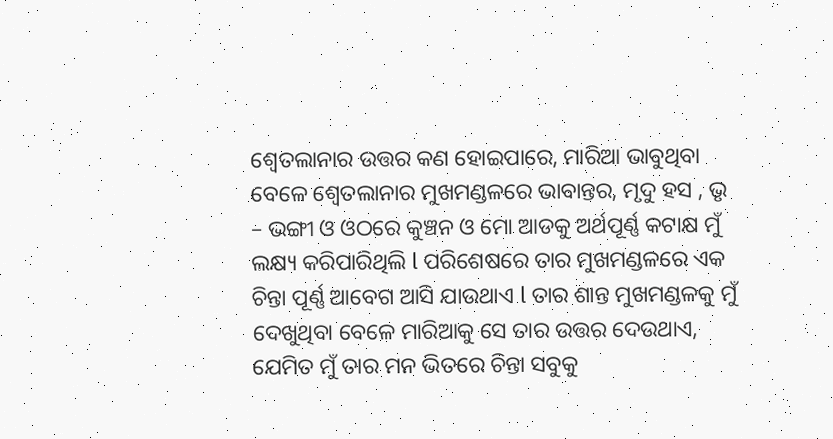ଶ୍ୱେତଲାନାର ଉତ୍ତର କଣ ହୋଇପାରେ, ମାରିଆ ଭାବୁଥିବା ବେଳେ ଶ୍ୱେତଲାନାର ମୁଖମଣ୍ଡଳରେ ଭାବାନ୍ତର, ମୃଦୁ ହସ , ଭୃ – ଭଙ୍ଗୀ ଓ ଓଠରେ କୁଞ୍ଚନ ଓ ମୋ ଆଡକୁ ଅର୍ଥପୂର୍ଣ୍ଣ କଟାକ୍ଷ ମୁଁ ଲକ୍ଷ୍ୟ କରିପାରିଥିଲି l ପରିଶେଷରେ ତାର ମୁଖମଣ୍ଡଳରେ ଏକ ଚିନ୍ତା ପୂର୍ଣ୍ଣ ଆବେଗ ଆସି ଯାଉଥାଏ l ତାର ଶାନ୍ତ ମୁଖମଣ୍ଡଳକୁ ମୁଁ ଦେଖୁଥିବା ବେଳେ ମାରିଆକୁ ସେ ତାର ଉତ୍ତର ଦେଉଥାଏ, ଯେମିତ ମୁଁ ତାର ମନ ଭିତରେ ଚିନ୍ତା ସବୁକୁ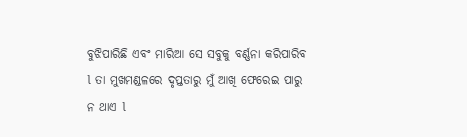ବୁଝିପାରିଛି ଏବଂ ମାରିଆ ସେ ସବୁକୁ ବର୍ଣ୍ଣନା କରିପାରିବ l ତା ମୁଖମଣ୍ଡଳରେ ଦୃପ୍ତତାରୁ ମୁଁ ଆଖି ଫେରେଇ ପାରୁ ନ ଥାଏ l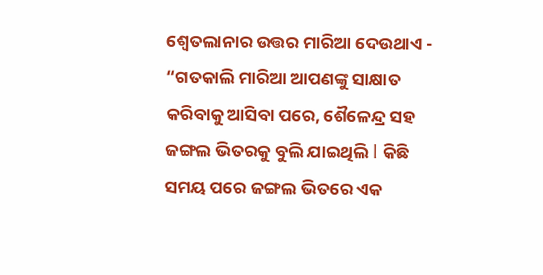ଶ୍ୱେତଲାନାର ଉତ୍ତର ମାରିଆ ଦେଉଥାଏ - “ଗତକାଲି ମାରିଆ ଆପଣଙ୍କୁ ସାକ୍ଷାତ କରିବାକୁ ଆସିବା ପରେ, ଶୈଳେନ୍ଦ୍ର ସହ ଜଙ୍ଗଲ ଭିତରକୁ ବୁଲି ଯାଇଥିଲି l କିଛି ସମୟ ପରେ ଜଙ୍ଗଲ ଭିତରେ ଏକ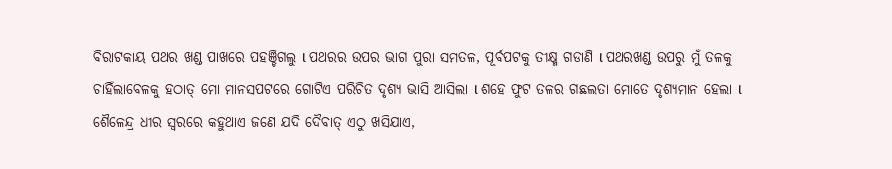ବିରାଟକାୟ ପଥର ଖଣ୍ଡ ପାଖରେ ପହଞ୍ଚିଗଲୁ l ପଥରର ଉପର ଭାଗ ପୁରା ସମତଳ, ପୂର୍ବପଟକୁ ତୀକ୍ଷ୍ମ ଗଡାଣି l ପଥରଖଣ୍ଡ ଉପରୁ ମୁଁ ତଳକୁ ଚାହିଁଲାବେଳକୁ ହଠାତ୍ ମୋ ମାନସପଟରେ ଗୋଟିଏ ପରିଚିତ ଦୃଶ୍ୟ ଭାସି ଆସିଲା l ଶହେ ଫୁଟ ତଳର ଗଛଲତା ମୋତେ ଦୃଶ୍ୟମାନ ହେଲା l ଶୈଳେନ୍ଦ୍ର ଧୀର ସ୍ୱରରେ କହୁଥାଏ ଜଣେ ଯଦି ଦୈବାତ୍ ଏଠୁ ଖସିଯାଏ,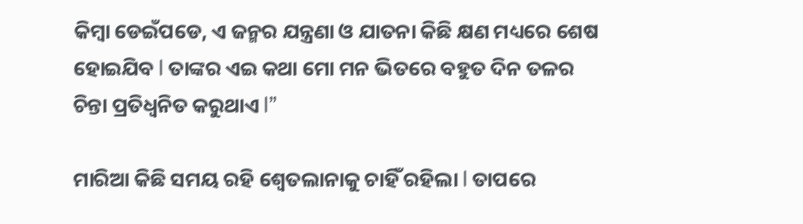କିମ୍ବା ଡେଇଁପଡେ, ଏ ଜନ୍ମର ଯନ୍ତ୍ରଣା ଓ ଯାତନା କିଛି କ୍ଷଣ ମଧ୍ୟରେ ଶେଷ ହୋଇଯିବ l ତାଙ୍କର ଏଇ କଥା ମୋ ମନ ଭିତରେ ବହୁତ ଦିନ ତଳର ଚିନ୍ତା ପ୍ରତିଧ୍ୱନିତ କରୁଥାଏ l”

ମାରିଆ କିଛି ସମୟ ରହି ଶ୍ୱେତଲାନାକୁ ଚାହିଁ ରହିଲା l ତାପରେ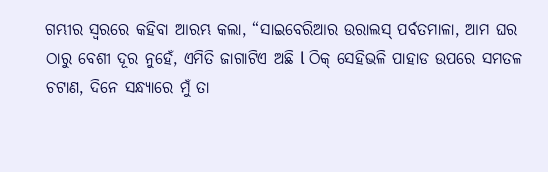ଗମ୍ଭୀର ସ୍ୱରରେ କହିବା ଆରମ୍ଭ କଲା, “ସାଇବେରିଆର ଉରାଲସ୍ ପର୍ବତମାଳା, ଆମ ଘର ଠାରୁ ବେଶୀ ଦୂର ନୁହେଁ, ଏମିତି ଜାଗାଟିଏ ଅଛି l ଠିକ୍ ସେହିଭଳି ପାହାଡ ଉପରେ ସମତଳ ଚଟାଣ, ଦିନେ ସନ୍ଧ୍ୟାରେ ମୁଁ ତା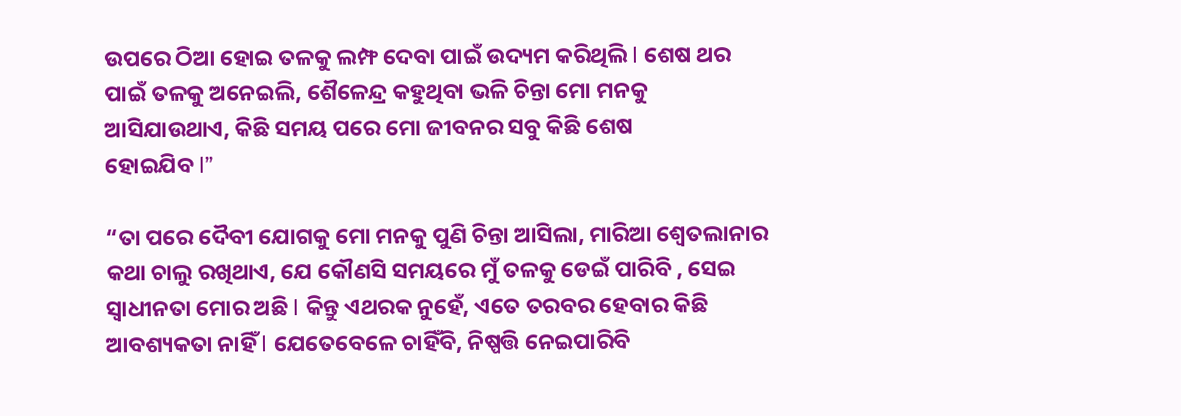ଉପରେ ଠିଆ ହୋଇ ତଳକୁ ଲମ୍ଫ ଦେବା ପାଇଁ ଉଦ୍ୟମ କରିଥିଲି l ଶେଷ ଥର ପାଇଁ ତଳକୁ ଅନେଇଲି, ଶୈଳେନ୍ଦ୍ର କହୁଥିବା ଭଳି ଚିନ୍ତା ମୋ ମନକୁ  ଆସିଯାଉଥାଏ, କିଛି ସମୟ ପରେ ମୋ ଜୀବନର ସବୁ କିଛି ଶେଷ
ହୋଇଯିବ l”

“ତା ପରେ ଦୈବୀ ଯୋଗକୁ ମୋ ମନକୁ ପୁଣି ଚିନ୍ତା ଆସିଲା, ମାରିଆ ଶ୍ୱେତଲାନାର କଥା ଚାଲୁ ରଖିଥାଏ, ଯେ କୌଣସି ସମୟରେ ମୁଁ ତଳକୁ ଡେଇଁ ପାରିବି , ସେଇ ସ୍ୱାଧୀନତା ମୋର ଅଛି l କିନ୍ତୁ ଏଥରକ ନୁହେଁ, ଏତେ ତରବର ହେବାର କିଛି ଆବଶ୍ୟକତା ନାହିଁ l ଯେତେବେଳେ ଚାହିଁବି, ନିଷ୍ପତ୍ତି ନେଇପାରିବି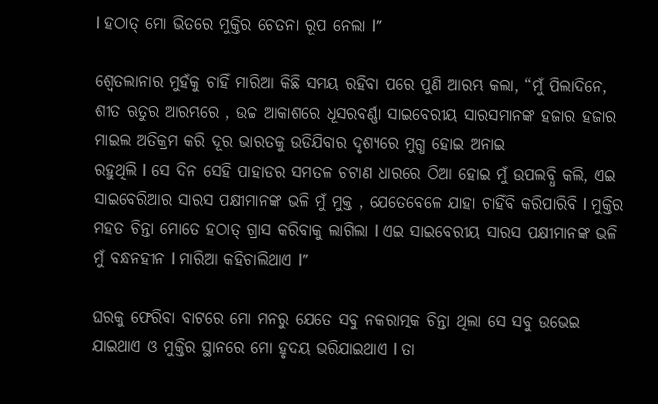l ହଠାତ୍ ମୋ ଭିତରେ ମୁକ୍ତିର ଚେତନା ରୂପ ନେଲା l”

ଶ୍ୱେତଲାନାର ମୁହଁକୁ ଚାହିଁ ମାରିଆ କିଛି ସମୟ ରହିବା ପରେ ପୁଣି ଆରମ୍ଭ କଲା, “ମୁଁ ପିଲାଦିନେ, ଶୀତ ଋତୁର ଆରମ୍ଭରେ , ଉଚ୍ଚ ଆକାଶରେ ଧୂସରବର୍ଣ୍ଣା ସାଇବେରୀୟ ସାରସମାନଙ୍କ ହଜାର ହଜାର ମାଇଲ ଅତିକ୍ରମ କରି ଦୂର ଭାରତକୁ ଉଡିଯିବାର ଦୃଶ୍ୟରେ ମୁଗ୍ଧ ହୋଇ ଅନାଇ
ରହୁଥିଲି l ସେ ଦିନ ସେହି ପାହାଡର ସମତଳ ଚଟାଣ ଧାରରେ ଠିଆ ହୋଇ ମୁଁ ଉପଲବ୍ଧି କଲି, ଏଇ ସାଇବେରିଆର ସାରସ ପକ୍ଷୀମାନଙ୍କ ଭଳି ମୁଁ ମୁକ୍ତ , ଯେତେବେଳେ ଯାହା ଚାହିଁବି କରିପାରିବି l ମୁକ୍ତିର ମହତ ଚିନ୍ତା ମୋତେ ହଠାତ୍ ଗ୍ରାସ କରିବାକୁ ଲାଗିଲା l ଏଇ ସାଇବେରୀୟ ସାରସ ପକ୍ଷୀମାନଙ୍କ ଭଳି ମୁଁ ବନ୍ଧନହୀନ l ମାରିଆ କହିଚାଲିଥାଏ l”

ଘରକୁ ଫେରିବା ବାଟରେ ମୋ ମନରୁ ଯେତେ ସବୁ ନକରାତ୍ମକ ଚିନ୍ତା ଥିଲା ସେ ସବୁ ଉଭେଇ ଯାଇଥାଏ ଓ ମୁକ୍ତିର ସ୍ଥାନରେ ମୋ ହୃଦୟ ଭରିଯାଇଥାଏ l ତା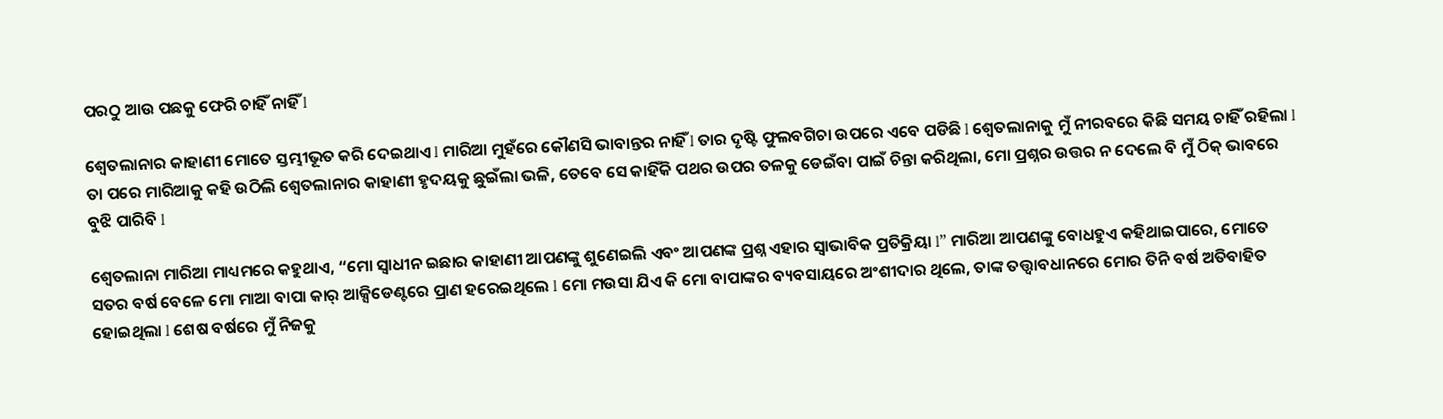ପରଠୁ ଆଉ ପଛକୁ ଫେରି ଚାହିଁ ନାହିଁ l

ଶ୍ୱେତଲାନାର କାହାଣୀ ମୋତେ ସ୍ତମ୍ଭୀଭୂତ କରି ଦେଇଥାଏ l ମାରିଆ ମୁହଁରେ କୌଣସି ଭାବାନ୍ତର ନାହିଁ l ତାର ଦୃଷ୍ଟି ଫୁଲବଗିଚା ଉପରେ ଏବେ ପଡିଛି l ଶ୍ୱେତଲାନାକୁ ମୁଁ ନୀରବରେ କିଛି ସମୟ ଚାହିଁ ରହିଲା l ତା ପରେ ମାରିଆକୁ କହି ଉଠିଲି ଶ୍ୱେତଲାନାର କାହାଣୀ ହୃଦୟକୁ ଛୁଇଁଲା ଭଳି, ତେବେ ସେ କାହିଁକି ପଥର ଉପର ତଳକୁ ଡେଇଁବା ପାଇଁ ଚିନ୍ତା କରିଥିଲା, ମୋ ପ୍ରଶ୍ନର ଉତ୍ତର ନ ଦେଲେ ବି ମୁଁ ଠିକ୍ ଭାବରେ ବୁଝି ପାରିବି l

ଶ୍ୱେତଲାନା ମାରିଆ ମାଧ୍ୟମରେ କହୁଥାଏ, “ମୋ ସ୍ୱାଧୀନ ଇଛାର କାହାଣୀ ଆପଣଙ୍କୁ ଶୁଣେଇଲି ଏବଂ ଆପଣଙ୍କ ପ୍ରଶ୍ନ ଏହାର ସ୍ୱାଭାବିକ ପ୍ରତିକ୍ରିୟା l” ମାରିଆ ଆପଣଙ୍କୁ ବୋଧହୁଏ କହିଥାଇପାରେ, ମୋତେ ସତର ବର୍ଷ ବେଳେ ମୋ ମାଆ ବାପା କାର୍ ଆକ୍ସିଡେଣ୍ଟରେ ପ୍ରାଣ ହରେଇଥିଲେ l ମୋ ମଉସା ଯିଏ କି ମୋ ବାପାଙ୍କର ବ୍ୟବସାୟରେ ଅଂଶୀଦାର ଥିଲେ, ତାଙ୍କ ତତ୍ତ୍ୱାବଧାନରେ ମୋର ତିନି ବର୍ଷ ଅତିବାହିତ ହୋଇଥିଲା l ଶେଷ ବର୍ଷରେ ମୁଁ ନିଜକୁ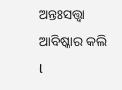ଅନ୍ତଃସତ୍ତ୍ୱା ଆବିଷ୍କାର କଲି l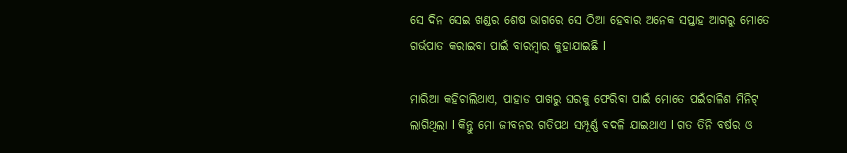ସେ ଦିନ ସେଇ ଖଣ୍ଡର ଶେଷ ଭାଗରେ ସେ ଠିଆ ହେବାର ଅନେକ ସପ୍ତାହ ଆଗରୁ ମୋତେ ଗର୍ଭପାତ କରାଇବା ପାଇଁ ବାରମ୍ବାର କୁହାଯାଇଛି l

ମାରିଆ କହିଚାଲିଥାଏ, ପାହାଡ ପାଖରୁ ଘରକୁ ଫେରିବା ପାଇଁ ମୋତେ ପଇଁଚାଳିଶ ମିନିଟ୍ ଲାଗିଥିଲା l କିନ୍ତୁ ମୋ ଜୀବନର ଗତିପଥ ସମ୍ପୂର୍ଣ୍ଣ ବଦଳି ଯାଇଥାଏ l ଗତ ତିନି ବର୍ଷର ଓ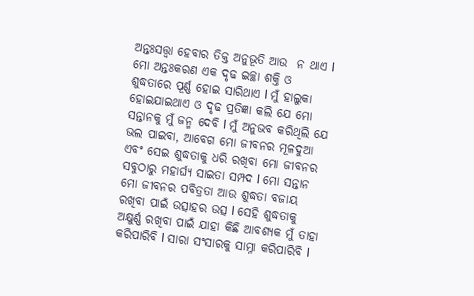ଅନ୍ତଃସତ୍ତ୍ୱା ହେବାର ତିକ୍ତ ଅନୁଭୂତି ଆଉ  ନ ଥାଏ l ମୋ ଅନ୍ତଃକରଣ ଏକ ଦୃଢ ଇଚ୍ଛା ଶକ୍ତି ଓ ଶୁଦ୍ଧତାରେ ପୂର୍ଣ୍ଣ ହୋଇ ସାରିଥାଏ l ମୁଁ ହାଲୁକା ହୋଇଯାଇଥାଏ ଓ ଦୃଢ ପ୍ରତିଜ୍ଞା କଲି ଯେ ମୋ ସନ୍ତାନକୁ ମୁଁ ଜନ୍ମ ଦେବି l ମୁଁ ଅନୁଭବ କରିଥିଲି ଯେ ଭଲ ପାଇବା, ଆବେଗ ମୋ ଜୀବନର ମୂଳଦୁଆ ଏବଂ ସେଇ ଶୁଦ୍ଧତାକୁ ଧରି ରଖିବା ମୋ ଜୀବନର ସବୁଠାରୁ ମହାର୍ଘ୍ୟ ସାଇତା ସମ୍ପଦ l ମୋ ସନ୍ତାନ ମୋ ଜୀବନର ପବିତ୍ରତା ଆଉ ଶୁଦ୍ଧତା ବଜାୟ ରଖିବା ପାଇଁ ଉତ୍ସାହର ଉତ୍ସ l ସେହି ଶୁଦ୍ଧତାକୁ ଅକ୍ଷୁର୍ଣ୍ଣ ରଖିବା ପାଇଁ ଯାହା କିଛି ଆବଶ୍ୟକ ମୁଁ ତାହା କରିପାରିବି l ସାରା ସଂସାରକୁ ସାମ୍ନା କରିପାରିବି l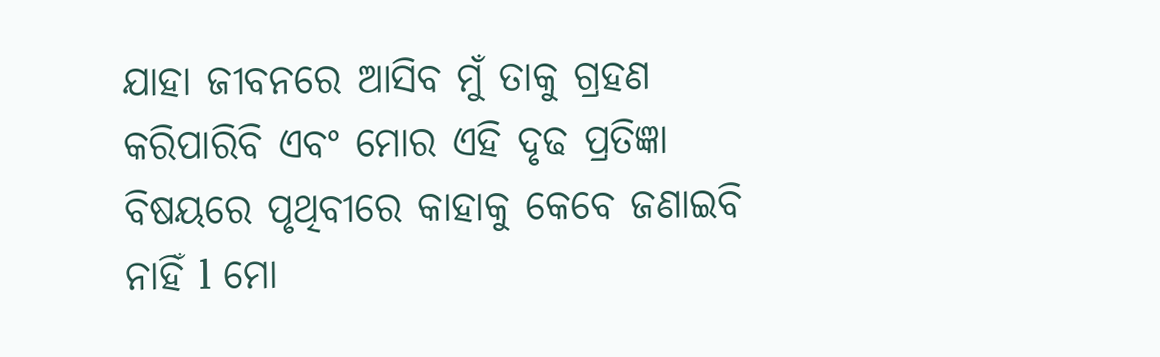ଯାହା ଜୀବନରେ ଆସିବ ମୁଁ ତାକୁ ଗ୍ରହଣ କରିପାରିବି ଏବଂ ମୋର ଏହି ଦୃଢ ପ୍ରତିଜ୍ଞା ବିଷୟରେ ପୃଥିବୀରେ କାହାକୁ କେବେ ଜଣାଇବି ନାହିଁ l ମୋ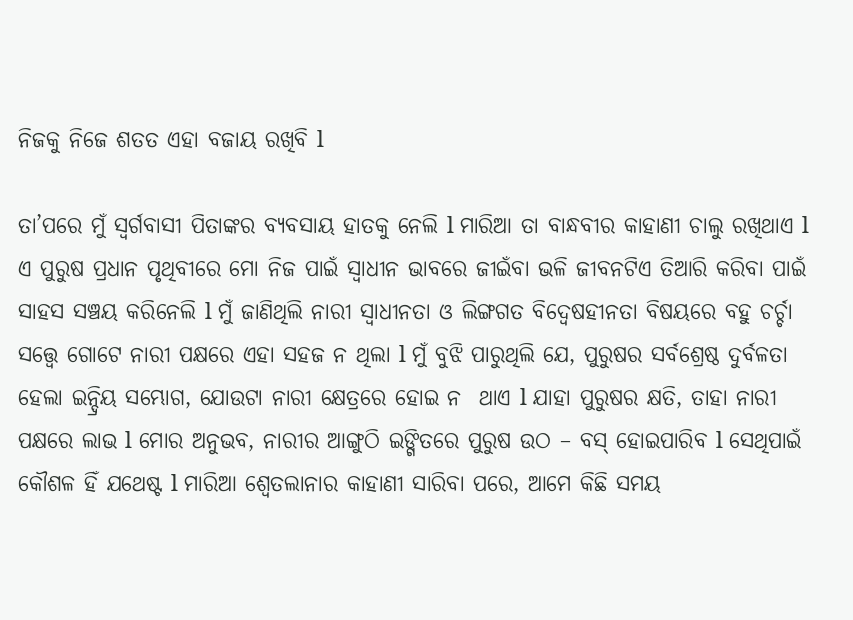ନିଜକୁ ନିଜେ ଶତତ ଏହା ବଜାୟ ରଖିବି l

ତା’ପରେ ମୁଁ ସ୍ୱର୍ଗବାସୀ ପିତାଙ୍କର ବ୍ୟବସାୟ ହାତକୁ ନେଲି l ମାରିଆ ତା ବାନ୍ଧବୀର କାହାଣୀ ଚାଲୁ ରଖିଥାଏ l ଏ ପୁରୁଷ ପ୍ରଧାନ ପୃଥିବୀରେ ମୋ ନିଜ ପାଇଁ ସ୍ୱାଧୀନ ଭାବରେ ଜୀଇଁବା ଭଳି ଜୀବନଟିଏ ତିଆରି କରିବା ପାଇଁ ସାହସ ସଞ୍ଚୟ କରିନେଲି l ମୁଁ ଜାଣିଥିଲି ନାରୀ ସ୍ୱାଧୀନତା ଓ ଲିଙ୍ଗଗତ ବିଦ୍ୱେଷହୀନତା ବିଷୟରେ ବହୁ ଚର୍ଚ୍ଚା ସତ୍ତ୍ୱେ ଗୋଟେ ନାରୀ ପକ୍ଷରେ ଏହା ସହଜ ନ ଥିଲା l ମୁଁ ବୁଝି ପାରୁଥିଲି ଯେ, ପୁରୁଷର ସର୍ବଶ୍ରେଷ୍ଠ ଦୁର୍ବଳତା ହେଲା ଇନ୍ଦ୍ରିୟ ସମ୍ଭୋଗ, ଯୋଉଟା ନାରୀ କ୍ଷେତ୍ରରେ ହୋଇ ନ  ଥାଏ l ଯାହା ପୁରୁଷର କ୍ଷତି, ତାହା ନାରୀ ପକ୍ଷରେ ଲାଭ l ମୋର ଅନୁଭବ, ନାରୀର ଆଙ୍ଗୁଠି ଇଙ୍ଗିତରେ ପୁରୁଷ ଉଠ – ବସ୍ ହୋଇପାରିବ l ସେଥିପାଇଁ କୌଶଳ ହିଁ ଯଥେଷ୍ଟ l ମାରିଆ ଶ୍ୱେତଲାନାର କାହାଣୀ ସାରିବା ପରେ, ଆମେ କିଛି ସମୟ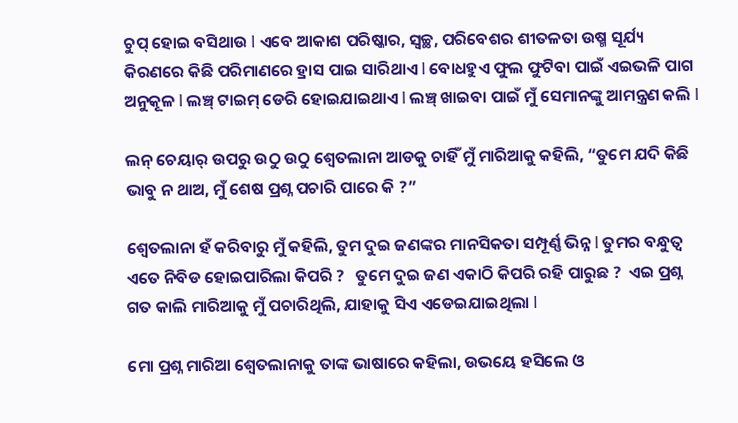ଚୁପ୍ ହୋଇ ବସିଥାଉ l ଏବେ ଆକାଶ ପରିଷ୍କାର, ସ୍ୱଚ୍ଛ, ପରିବେଶର ଶୀତଳତା ଉଷ୍ମ ସୂର୍ଯ୍ୟ କିରଣରେ କିଛି ପରିମାଣରେ ହ୍ରାସ ପାଇ ସାରିଥାଏ l ବୋଧହୁଏ ଫୁଲ ଫୁଟିବା ପାଇଁ ଏଇଭଳି ପାଗ ଅନୁକୂଳ l ଲଞ୍ଚ୍ ଟାଇମ୍ ଡେରି ହୋଇଯାଇଥାଏ l ଲଞ୍ଚ୍ ଖାଇବା ପାଇଁ ମୁଁ ସେମାନଙ୍କୁ ଆମନ୍ତ୍ରଣ କଲି l

ଲନ୍ ଚେୟାର୍ ଉପରୁ ଉଠୁ ଉଠୁ ଶ୍ୱେତଲାନା ଆଡକୁ ଚାହିଁ ମୁଁ ମାରିଆକୁ କହିଲି, “ତୁମେ ଯଦି କିଛି ଭାବୁ ନ ଥାଅ, ମୁଁ ଶେଷ ପ୍ରଶ୍ନ ପଚାରି ପାରେ କି ?”

ଶ୍ୱେତଲାନା ହଁ କରିବାରୁ ମୁଁ କହିଲି, ତୁମ ଦୁଇ ଜଣଙ୍କର ମାନସିକତା ସମ୍ପୂର୍ଣ୍ଣ ଭିନ୍ନ l ତୁମର ବନ୍ଧୁତ୍ୱ ଏତେ ନିବିଡ ହୋଇପାରିଲା କିପରି ?   ତୁମେ ଦୁଇ ଜଣ ଏକାଠି କିପରି ରହି ପାରୁଛ ?  ଏଇ ପ୍ରଶ୍ନ ଗତ କାଲି ମାରିଆକୁ ମୁଁ ପଚାରିଥିଲି, ଯାହାକୁ ସିଏ ଏଡେଇଯାଇଥିଲା l

ମୋ ପ୍ରଶ୍ନ ମାରିଆ ଶ୍ୱେତଲାନାକୁ ତାଙ୍କ ଭାଷାରେ କହିଲା, ଉଭୟେ ହସିଲେ ଓ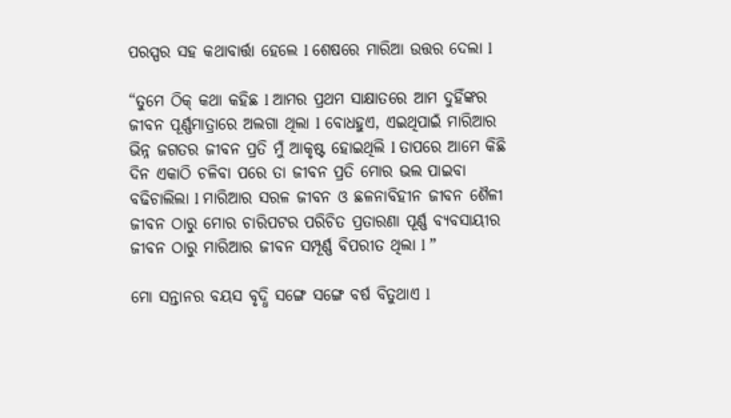ପରସ୍ପର ସହ କଥାବାର୍ତ୍ତା ହେଲେ l ଶେଷରେ ମାରିଆ ଉତ୍ତର ଦେଲା l

“ତୁମେ ଠିକ୍ କଥା କହିଛ l ଆମର ପ୍ରଥମ ସାକ୍ଷାତରେ ଆମ ଦୁହିଁଙ୍କର ଜୀବନ ପୂର୍ଣ୍ଣମାତ୍ରାରେ ଅଲଗା ଥିଲା l ବୋଧହୁଏ, ଏଇଥିପାଇଁ ମାରିଆର ଭିନ୍ନ ଜଗତର ଜୀବନ ପ୍ରତି ମୁଁ ଆକୃଷ୍ଟ ହୋଇଥିଲି l ତାପରେ ଆମେ କିଛି ଦିନ ଏକାଠି ଚଳିବା ପରେ ତା ଜୀବନ ପ୍ରତି ମୋର ଭଲ ପାଇବା ବଢିଚାଲିଲା l ମାରିଆର ସରଳ ଜୀବନ ଓ ଛଳନାବିହୀନ ଜୀବନ ଶୈଳୀ ଜୀବନ ଠାରୁ ମୋର ଚାରିପଟର ପରିଚିତ ପ୍ରତାରଣା ପୂର୍ଣ୍ଣ ବ୍ୟବସାୟୀର ଜୀବନ ଠାରୁ ମାରିଆର ଜୀବନ ସମ୍ପୂର୍ଣ୍ଣ ବିପରୀତ ଥିଲା l ”

ମୋ ସନ୍ତାନର ବୟସ ବୃଦ୍ଧି ସଙ୍ଗେ ସଙ୍ଗେ ବର୍ଷ ବିତୁଥାଏ l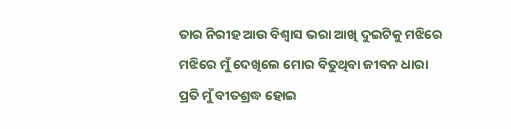ତାର ନିରୀହ ଆଉ ବିଶ୍ୱାସ ଭରା ଆଖି ଦୁଇଟିକୁ ମଝିରେ ମଝିରେ ମୁଁ ଦେଖିଲେ ମୋର ବିତୁଥିବା ଜୀବନ ଧାରା ପ୍ରତି ମୁଁ ବୀତଶ୍ରଦ୍ଧ ହୋଇ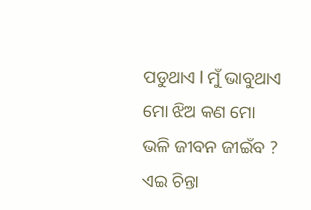ପଡୁଥାଏ l ମୁଁ ଭାବୁଥାଏ ମୋ ଝିଅ କଣ ମୋ ଭଳି ଜୀବନ ଜୀଇଁବ ?  ଏଇ ଚିନ୍ତା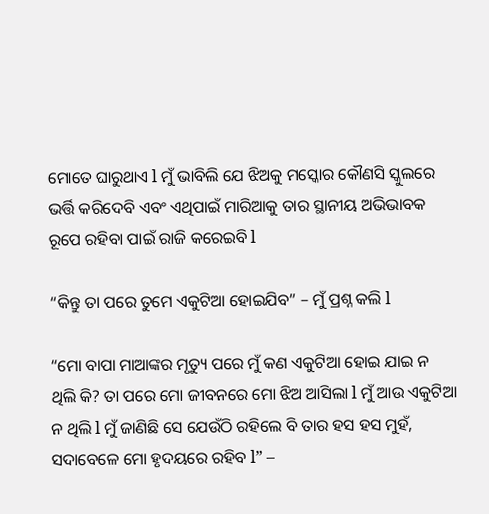ମୋତେ ଘାରୁଥାଏ l ମୁଁ ଭାବିଲି ଯେ ଝିଅକୁ ମସ୍କୋର କୌଣସି ସ୍କୁଲରେ ଭର୍ତ୍ତି କରିଦେବି ଏବଂ ଏଥିପାଇଁ ମାରିଆକୁ ତାର ସ୍ଥାନୀୟ ଅଭିଭାବକ ରୂପେ ରହିବା ପାଇଁ ରାଜି କରେଇବି l

“କିନ୍ତୁ ତା ପରେ ତୁମେ ଏକୁଟିଆ ହୋଇଯିବ” – ମୁଁ ପ୍ରଶ୍ନ କଲି l

“ମୋ ବାପା ମାଆଙ୍କର ମୃତ୍ୟୁ ପରେ ମୁଁ କଣ ଏକୁଟିଆ ହୋଇ ଯାଇ ନ ଥିଲି କି? ତା ପରେ ମୋ ଜୀବନରେ ମୋ ଝିଅ ଆସିଲା l ମୁଁ ଆଉ ଏକୁଟିଆ ନ ଥିଲି l ମୁଁ ଜାଣିଛି ସେ ଯେଉଁଠି ରହିଲେ ବି ତାର ହସ ହସ ମୁହଁ, ସଦାବେଳେ ମୋ ହୃଦୟରେ ରହିବ l” –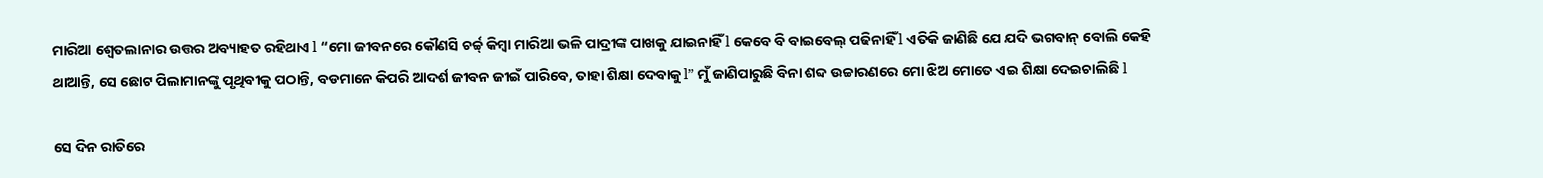ମାରିଆ ଶ୍ୱେତଲାନାର ଉତ୍ତର ଅବ୍ୟାହତ ରହିଥାଏ l “ମୋ ଜୀବନରେ କୌଣସି ଚର୍ଚ୍ଚ୍ କିମ୍ବା ମାରିଆ ଭଳି ପାଦ୍ରୀଙ୍କ ପାଖକୁ ଯାଇନାହିଁ l କେବେ ବି ବାଇବେଲ୍ ପଢିନାହିଁ l ଏତିକି ଜାଣିଛି ଯେ ଯଦି ଭଗବାନ୍ ବୋଲି କେହି ଥାଆନ୍ତି, ସେ ଛୋଟ ପିଲାମାନଙ୍କୁ ପୃଥିବୀକୁ ପଠାନ୍ତି, ବଡମାନେ କିପରି ଆଦର୍ଶ ଜୀବନ ଜୀଇଁ ପାରିବେ, ତାହା ଶିକ୍ଷା ଦେବାକୁ l” ମୁଁ ଜାଣିପାରୁଛି ବିନା ଶବ୍ଦ ଉଚ୍ଚାରଣରେ ମୋ ଝିଅ ମୋତେ ଏଇ ଶିକ୍ଷା ଦେଇଚାଲିଛି l

ସେ ଦିନ ରାତିରେ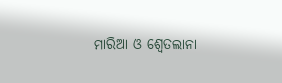ମାରିଆ ଓ ଶ୍ୱେତଲାନା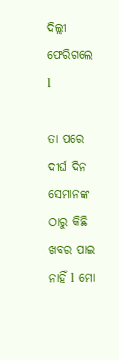ଦିଲ୍ଲୀ ଫେରିଗଲେ l

ତା ପରେ ଦୀର୍ଘ ଦିନ ସେମାନଙ୍କ ଠାରୁ କିଛି ଖବର ପାଇ ନାହିଁ l ମୋ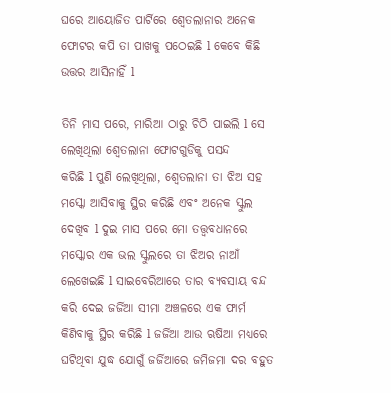ଘରେ ଆୟୋଜିତ ପାର୍ଟିରେ ଶ୍ୱେତଲାନାର ଅନେକ ଫୋଟର କପି ତା ପାଖକୁ ପଠେଇଛି l କେବେ କିଛି ଉତ୍ତର ଆସିନାହିଁ l

ତିନି ମାସ ପରେ, ମାରିଆ ଠାରୁ ଚିଠି ପାଇଲି l ସେ ଲେଖିଥିଲା ଶ୍ୱେତଲାନା ଫୋଟଗୁଡିକୁ ପସନ୍ଦ
କରିଛି l ପୁଣି ଲେଖିଥିଲା, ଶ୍ୱେତଲାନା ତା ଝିଅ ସହ ମସ୍କୋ ଆସିବାକୁ ସ୍ଥିର କରିଛି ଏବଂ ଅନେକ ସ୍କୁଲ
ଦେଖିବ l ଦୁଇ ମାସ ପରେ ମୋ ତତ୍ତ୍ୱବଧାନରେ ମସ୍କୋର ଏକ ଭଲ ସ୍କୁଲରେ ତା ଝିଅର ନାଆଁ ଲେଖେଇଛି l ସାଇବେରିଆରେ ତାର ବ୍ୟବସାୟ ବନ୍ଦ କରି ଦେଇ ଜର୍ଜିଆ ସୀମା ଅଞ୍ଚଳରେ ଏକ ଫାର୍ମ କିଣିବାକୁ ସ୍ଥିର କରିଛି l ଜର୍ଜିଆ ଆଉ ଋଷିଆ ମଧ୍ୟରେ ଘଟିଥିବା ଯୁଦ୍ଧ ଯୋଗୁଁ ଜର୍ଜିଆରେ ଜମିଜମା ଦର ବହୁତ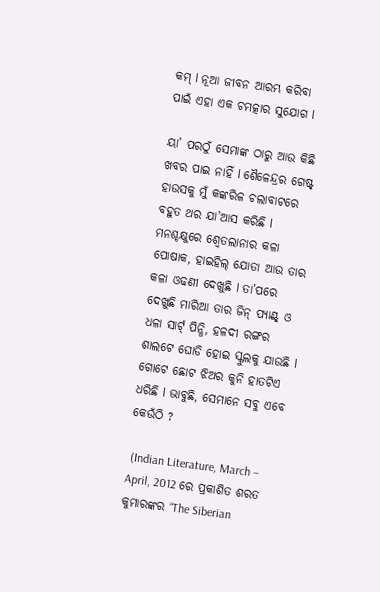କମ୍ l ନୂଆ ଜୀବନ ଆରମ୍ଭ କରିବା ପାଇଁ ଏହା ଏକ ଚମତ୍କାର ସୁଯୋଗ l

ୟା’ ପରଠୁଁ ସେମାଙ୍କ ଠାରୁ ଆଉ କିଛି ଖବର ପାଇ ନାହିଁ l ଶୈଳେନ୍ଦ୍ରର ଗେଷ୍ଟ୍ ହାଉସକୁ ମୁଁ କଙ୍କରିଳ ଚଲାବାଟରେ ବହୁତ ଥର ଯା’ଆସ କରିଛି l ମନଶ୍ଚକ୍ଷୁରେ ଶ୍ୱେତଲାନାର କଳା ପୋଷାକ, ହାଇହିଲ୍ ଯୋତା ଆଉ ତାର କଳା ଓଢଣୀ ଦେଖୁଛି l ତା’ପରେ ଦେଖୁଛି ମାରିଆ ତାର ଜିନ୍ ପ୍ୟାଣ୍ଟ୍ ଓ ଧଳା ସାର୍ଟ୍ ପିନ୍ଧି, ହଳଦୀ ରଙ୍ଗର ଶାଲଟେ ଘୋଡି ହୋଇ ସ୍କୁଲକୁ ଯାଉଛି l ଗୋଟେ ଛୋଟ ଝିଅର କୁନି ହାତଟିଏ ଧରିଛି l ଭାବୁଛି, ସେମାନେ ସବୁ ଏବେ କେଉଁଠି ?

 (Indian Literature, March – April, 2012 ରେ ପ୍ରକାଶିତ ଶରତ କୁମାରଙ୍କର “The Siberian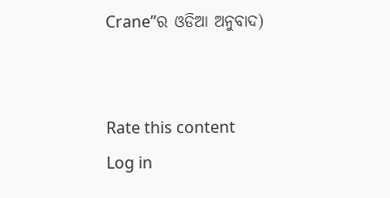Crane”ର ଓଡିଆ ଅନୁବାଦ)


Rate this content
Log in